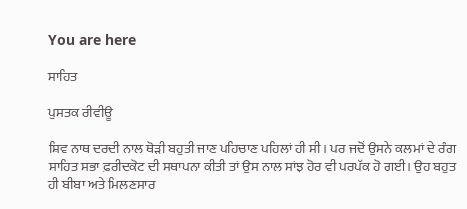You are here

ਸਾਹਿਤ

ਪੁਸਤਕ ਰੀਵੀਊ

ਸ਼ਿਵ ਨਾਥ ਦਰਦੀ ਨਾਲ ਥੋੜੀ ਬਹੁਤੀ ਜਾਣ ਪਹਿਚਾਣ ਪਹਿਲਾਂ ਹੀ ਸੀ। ਪਰ ਜਦੋਂ ਉਸਨੇ ਕਲਮਾਂ ਦੇ ਰੰਗ ਸਾਹਿਤ ਸਭਾ ਫ਼ਰੀਦਕੋਟ ਦੀ ਸਥਾਪਨਾ ਕੀਤੀ ਤਾਂ ਉਸ ਨਾਲ ਸਾਂਝ ਹੋਰ ਵੀ ਪਰਪੱਕ ਹੋ ਗਈ। ਉਹ ਬਹੁਤ ਹੀ ਬੀਬਾ ਅਤੇ ਮਿਲਣਸਾਰ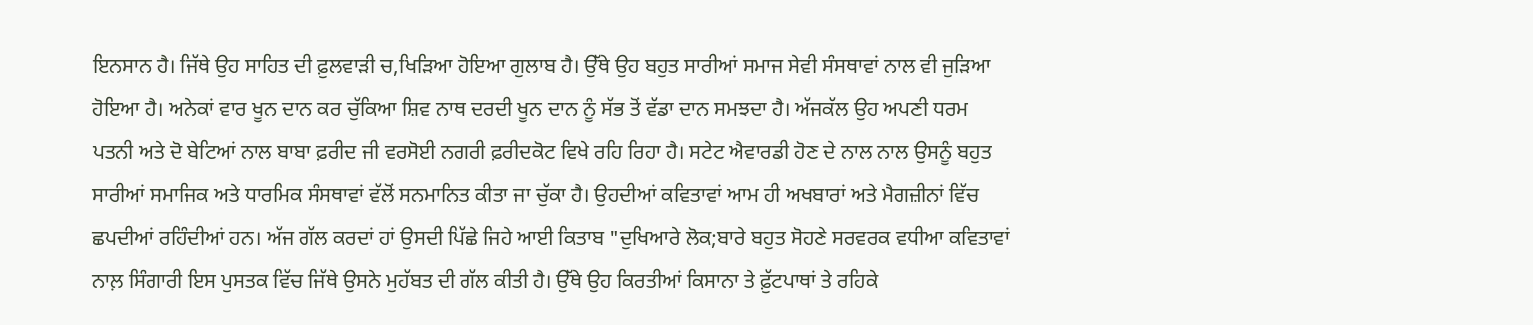ਇਨਸਾਨ ਹੈ। ਜਿੱਥੇ ਉਹ ਸਾਹਿਤ ਦੀ ਫ਼ੁਲਵਾੜੀ ਚ,ਖਿੜਿਆ ਹੋਇਆ ਗੁਲਾਬ ਹੈ। ਉੱਥੇ ਉਹ ਬਹੁਤ ਸਾਰੀਆਂ ਸਮਾਜ ਸੇਵੀ ਸੰਸਥਾਵਾਂ ਨਾਲ ਵੀ ਜੁੜਿਆ ਹੋਇਆ ਹੈ। ਅਨੇਕਾਂ ਵਾਰ ਖੂਨ ਦਾਨ ਕਰ ਚੁੱਕਿਆ ਸ਼ਿਵ ਨਾਥ ਦਰਦੀ ਖੂਨ ਦਾਨ ਨੂੰ ਸੱਭ ਤੋਂ ਵੱਡਾ ਦਾਨ ਸਮਝਦਾ ਹੈ। ਅੱਜਕੱਲ ਉਹ ਅਪਣੀ ਧਰਮ ਪਤਨੀ ਅਤੇ ਦੋ ਬੇਟਿਆਂ ਨਾਲ ਬਾਬਾ ਫ਼ਰੀਦ ਜੀ ਵਰਸੋਈ ਨਗਰੀ ਫ਼ਰੀਦਕੋਟ ਵਿਖੇ ਰਹਿ ਰਿਹਾ ਹੈ। ਸਟੇਟ ਐਵਾਰਡੀ ਹੋਣ ਦੇ ਨਾਲ ਨਾਲ ਉਸਨੂੰ ਬਹੁਤ ਸਾਰੀਆਂ ਸਮਾਜਿਕ ਅਤੇ ਧਾਰਮਿਕ ਸੰਸਥਾਵਾਂ ਵੱਲੋਂ ਸਨਮਾਨਿਤ ਕੀਤਾ ਜਾ ਚੁੱਕਾ ਹੈ। ਉਹਦੀਆਂ ਕਵਿਤਾਵਾਂ ਆਮ ਹੀ ਅਖਬਾਰਾਂ ਅਤੇ ਮੈਗਜ਼ੀਨਾਂ ਵਿੱਚ ਛਪਦੀਆਂ ਰਹਿੰਦੀਆਂ ਹਨ। ਅੱਜ ਗੱਲ ਕਰਦਾਂ ਹਾਂ ਉਸਦੀ ਪਿੱਛੇ ਜਿਹੇ ਆਈ ਕਿਤਾਬ "ਦੁਖਿਆਰੇ ਲੋਕ;ਬਾਰੇ ਬਹੁਤ ਸੋਹਣੇ ਸਰਵਰਕ ਵਧੀਆ ਕਵਿਤਾਵਾਂ ਨਾਲ਼ ਸਿੰਗਾਰੀ ਇਸ ਪੁਸਤਕ ਵਿੱਚ ਜਿੱਥੇ ਉਸਨੇ ਮੁਹੱਬਤ ਦੀ ਗੱਲ ਕੀਤੀ ਹੈ। ਉੱਥੇ ਉਹ ਕਿਰਤੀਆਂ ਕਿਸਾਨਾ ਤੇ ਫ਼ੁੱਟਪਾਥਾਂ ਤੇ ਰਹਿਕੇ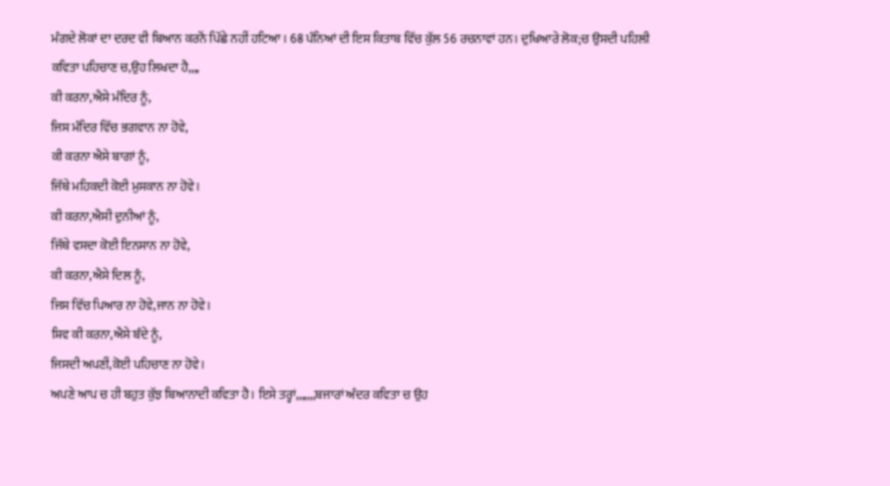ਮੰਗਦੇ ਲੋਕਾਂ ਦਾ ਦਰਦ ਵੀ ਬਿਆਨ ਕਰਨੋਂ ਪਿੱਛੇ ਨਹੀਂ ਹਟਿਆ। 68 ਪੰਨਿਆਂ ਦੀ ਇਸ ਕਿਤਾਬ ਵਿੱਚ ਕੁੱਲ 56 ਰਚਨਾਵਾਂ ਹਨ। ਦੁਖਿਆਰੇ ਲੋਕ;ਚ ਉਸਦੀ ਪਹਿਲੀ ਕਵਿਤਾ ਪਹਿਚਾਣ ਚ,ਉਹ ਲਿਖਦਾ ਹੈ,,,,
ਕੀ ਕਰਨਾ,ਐਸੇ ਮੰਦਿਰ ਨੂੰ,
ਜਿਸ ਮੰਦਿਰ ਵਿੱਚ ਭਗਵਾਨ ਨਾ ਹੋਵੇ,
ਕੀ ਕਰਨਾ ਐਸੇ ਬਾਗਾਂ ਨੂੰ,
ਜਿੱਥੇ ਮਹਿਕਦੀ ਕੋਈ ਮੁਸਕਾਨ ਨਾ ਹੋਵੇ।
ਕੀ ਕਰਨਾ,ਐਸੀ ਦੁਨੀਆਂ ਨੂੰ,
ਜਿੱਥੇ ਵਸਦਾ ਕੋਈ ਇਨਸਾਨ ਨਾ ਹੋਵੇ,
ਕੀ ਕਰਨਾ,ਐਸੇ ਦਿਲ ਨੂੰ,
ਜਿਸ ਵਿੱਚ ਪਿਆਰ ਨਾ ਹੋਵੇ,ਜਾਨ ਨਾ ਹੋਵੇ।
ਸ਼ਿਵ ਕੀ ਕਰਨਾ,ਐਸੇ ਬੰਦੇ ਨੂੰ,
ਜਿਸਦੀ ਅਪਣੀਂ,ਕੋਈ ਪਹਿਚਾਣ ਨਾ ਹੋਵੇ।
ਅਪਣੇ ਆਪ ਚ ਹੀ ਬਹੁਤ ਕੁੱਝ ਬਿਆਨਾਦੀ ਕਵਿਤਾ ਹੈ। ਇਸੇ ਤਰ੍ਹਾਂ,,,,,,,ਬਜਾਰਾਂ ਅੰਦਰ ਕਵਿਤਾ ਚ ਉਹ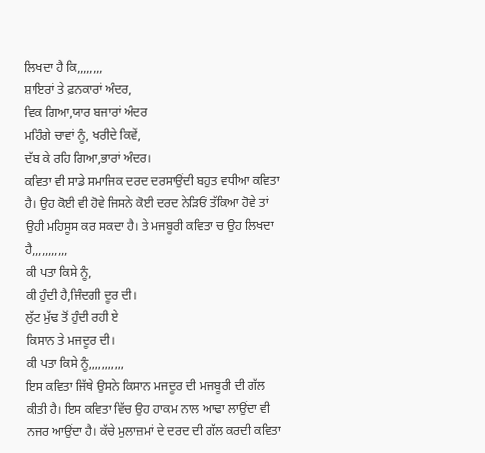ਲਿਖਦਾ ਹੈ ਕਿ,,,,,,,,
ਸ਼ਾਇਰਾਂ ਤੇ ਫ਼ਨਕਾਰਾਂ ਅੰਦਰ,
ਵਿਕ ਗਿਆ,ਯਾਰ ਬਜਾਰਾਂ ਅੰਦਰ
ਮਹਿੰਗੇ ਚਾਵਾਂ ਨੂੰ, ਖਰੀਦੇ ਕਿਵੇਂ,
ਦੱਬ ਕੇ ਰਹਿ ਗਿਆ,ਭਾਰਾਂ ਅੰਦਰ।
ਕਵਿਤਾ ਵੀ ਸਾਡੇ ਸਮਾਜਿਕ ਦਰਦ ਦਰਸਾਉਂਦੀ ਬਹੁਤ ਵਧੀਆ ਕਵਿਤਾ ਹੈ। ਉਹ ਕੋਈ ਵੀ ਹੋਵੇ ਜਿਸਨੇ ਕੋਈ ਦਰਦ ਨੇੜਿਓਂ ਤੱਕਿਆ ਹੋਵੇ ਤਾਂ ਉਹੀ ਮਹਿਸੂਸ ਕਰ ਸਕਦਾ ਹੈ। ਤੇ ਮਜਬੂਰੀ ਕਵਿਤਾ ਚ ਉਹ ਲਿਖਦਾ ਹੈ,,,,,,,,,,,
ਕੀ ਪਤਾ ਕਿਸੇ ਨੂੰ,
ਕੀ ਹੁੰਦੀ ਹੈ,ਜਿੰਦਗੀ ਦੂਰ ਦੀ।
ਲੁੱਟ ਮੁੱਢ ਤੋਂ ਹੁੰਦੀ ਰਹੀ ਏ
ਕਿਸਾਨ ਤੇ ਮਜਦੂਰ ਦੀ।
ਕੀ ਪਤਾ ਕਿਸੇ ਨੂੰ,,,,,,,,,,,
ਇਸ ਕਵਿਤਾ ਜਿੱਥੇ ਉਸਨੇ ਕਿਸਾਨ ਮਜਦੂਰ ਦੀ ਮਜਬੂਰੀ ਦੀ ਗੱਲ ਕੀਤੀ ਹੈ। ਇਸ ਕਵਿਤਾ ਵਿੱਚ ਉਹ ਹਾਕਮ ਨਾਲ ਆਢਾ ਲਾਉਂਦਾ ਵੀ ਨਜਰ ਆਉਂਦਾ ਹੈ। ਕੱਚੇ ਮੁਲਾਜ਼ਮਾਂ ਦੇ ਦਰਦ ਦੀ ਗੱਲ ਕਰਦੀ ਕਵਿਤਾ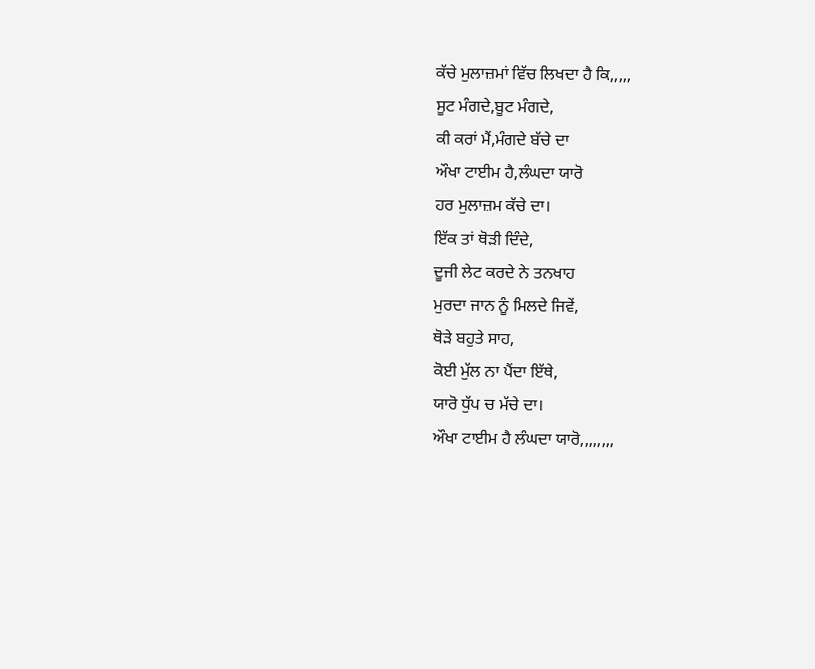ਕੱਚੇ ਮੁਲਾਜ਼ਮਾਂ ਵਿੱਚ ਲਿਖਦਾ ਹੈ ਕਿ,,,,,
ਸੂਟ ਮੰਗਦੇ,ਬੂਟ ਮੰਗਦੇ,
ਕੀ ਕਰਾਂ ਮੈਂ,ਮੰਗਦੇ ਬੱਚੇ ਦਾ
ਔਖਾ ਟਾਈਮ ਹੈ,ਲੰਘਦਾ ਯਾਰੋ
ਹਰ ਮੁਲਾਜ਼ਮ ਕੱਚੇ ਦਾ।
ਇੱਕ ਤਾਂ ਥੋੜੀ ਦਿੰਦੇ,
ਦੂਜੀ ਲੇਟ ਕਰਦੇ ਨੇ ਤਨਖਾਹ
ਮੁਰਦਾ ਜਾਨ ਨੂੰ ਮਿਲਦੇ ਜਿਵੇਂ,
ਥੋੜੇ ਬਹੁਤੇ ਸਾਹ,
ਕੋਈ ਮੁੱਲ ਨਾ ਪੈਂਦਾ ਇੱਥੇ,
ਯਾਰੋ ਧੁੱਪ ਚ ਮੱਚੇ ਦਾ।
ਔਖਾ ਟਾਈਮ ਹੈ ਲੰਘਦਾ ਯਾਰੋ,,,,,,,,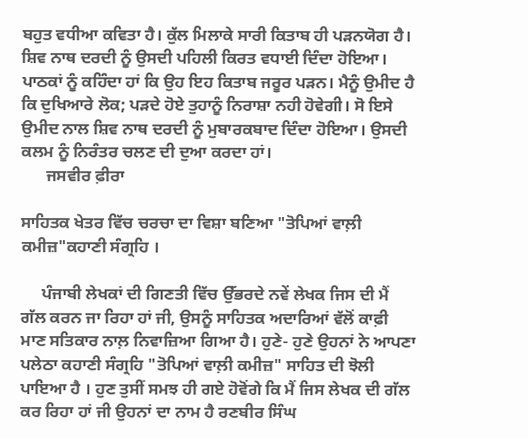ਬਹੁਤ ਵਧੀਆ ਕਵਿਤਾ ਹੈ। ਕੁੱਲ ਮਿਲਾਕੇ ਸਾਰੀ ਕਿਤਾਬ ਹੀ ਪੜਨਯੋਗ ਹੈ। ਸ਼ਿਵ ਨਾਥ ਦਰਦੀ ਨੂੰ ਉਸਦੀ ਪਹਿਲੀ ਕਿਰਤ ਵਧਾਈ ਦਿੰਦਾ ਹੋਇਆ। ਪਾਠਕਾਂ ਨੂੰ ਕਹਿੰਦਾ ਹਾਂ ਕਿ ਉਹ ਇਹ ਕਿਤਾਬ ਜਰੂਰ ਪੜਨ। ਮੈਨੂੰ ਉਮੀਦ ਹੈ ਕਿ ਦੁਖਿਆਰੇ ਲੋਕ; ਪੜਦੇ ਹੋਏ ਤੁਹਾਨੂੰ ਨਿਰਾਸ਼ਾ ਨਹੀ ਹੋਵੇਗੀ। ਸੋ ਇਸੇ ਉਮੀਦ ਨਾਲ ਸ਼ਿਵ ਨਾਥ ਦਰਦੀ ਨੂੰ ਮੁਬਾਰਕਬਾਦ ਦਿੰਦਾ ਹੋਇਆ। ਉਸਦੀ ਕਲਮ ਨੂੰ ਨਿਰੰਤਰ ਚਲਣ ਦੀ ਦੁਆ ਕਰਦਾ ਹਾਂ।
      ਜਸਵੀਰ ਫ਼ੀਰਾ

ਸਾਹਿਤਕ ਖੇਤਰ ਵਿੱਚ ਚਰਚਾ ਦਾ ਵਿਸ਼ਾ ਬਣਿਆ "ਤੋਪਿਆਂ ਵਾਲ਼ੀ ਕਮੀਜ਼"ਕਹਾਣੀ ਸੰਗ੍ਰਹਿ ।

     ਪੰਜਾਬੀ ਲੇਖਕਾਂ ਦੀ ਗਿਣਤੀ ਵਿੱਚ ਉੱਭਰਦੇ ਨਵੇਂ ਲੇਖਕ ਜਿਸ ਦੀ ਮੈਂ ਗੱਲ ਕਰਨ ਜਾ ਰਿਹਾ ਹਾਂ ਜੀ, ਉਸਨੂੰ ਸਾਹਿਤਕ ਅਦਾਰਿਆਂ ਵੱਲੋਂ ਕਾਫ਼ੀ ਮਾਣ ਸਤਿਕਾਰ ਨਾਲ਼ ਨਿਵਾਜ਼ਿਆ ਗਿਆ ਹੈ। ਹੁਣੇ- ਹੁਣੇ ਉਹਨਾਂ ਨੇ ਆਪਣਾ ਪਲੇਠਾ ਕਹਾਣੀ ਸੰਗ੍ਰਹਿ "ਤੋਪਿਆਂ ਵਾਲ਼ੀ ਕਮੀਜ਼" ਸਾਹਿਤ ਦੀ ਝੋਲੀ ਪਾਇਆ ਹੈ । ਹੁਣ ਤੁਸੀਂ ਸਮਝ ਹੀ ਗਏ ਹੋਵੋਂਗੇ ਕਿ ਮੈਂ ਜਿਸ ਲੇਖਕ ਦੀ ਗੱਲ ਕਰ ਰਿਹਾ ਹਾਂ ਜੀ ਉਹਨਾਂ ਦਾ ਨਾਮ ਹੈ ਰਣਬੀਰ ਸਿੰਘ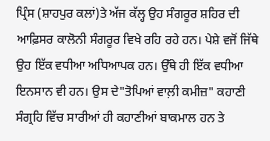ਪ੍ਰਿੰਸ (ਸ਼ਾਹਪੁਰ ਕਲਾਂ)ਤੇ ਅੱਜ ਕੱਲ੍ਹ ਉਹ ਸੰਗਰੂਰ ਸ਼ਹਿਰ ਦੀ ਆਫ਼ਿਸਰ ਕਾਲੋਨੀ ਸੰਗਰੂਰ ਵਿਖੇ ਰਹਿ ਰਹੇ ਹਨ। ਪੇਸ਼ੇ ਵਜੋਂ ਜਿੱਥੇ ਉਹ ਇੱਕ ਵਧੀਆ ਅਧਿਆਪਕ ਹਨ। ਉੱਥੇ ਹੀ ਇੱਕ ਵਧੀਆ ਇਨਸਾਨ ਵੀ ਹਨ। ਉਸ ਦੇ"ਤੋਪਿਆਂ ਵਾਲ਼ੀ ਕਮੀਜ਼" ਕਹਾਣੀ ਸੰਗ੍ਰਹਿ ਵਿੱਚ ਸਾਰੀਆਂ ਹੀ ਕਹਾਣੀਆਂ ਬਾਕਮਾਲ ਹਨ ਤੇ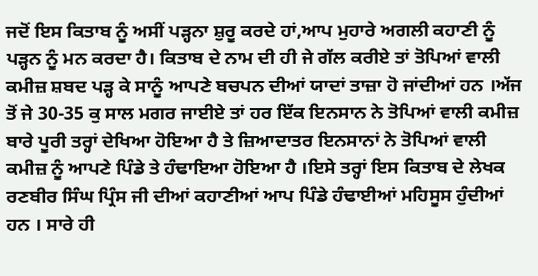ਜਦੋਂ ਇਸ ਕਿਤਾਬ ਨੂੰ ਅਸੀਂ ਪੜ੍ਹਨਾ ਸ਼ੁਰੂ ਕਰਦੇ ਹਾਂ,ਆਪ ਮੁਹਾਰੇ ਅਗਲੀ ਕਹਾਣੀ ਨੂੰ ਪੜ੍ਹਨ ਨੂੰ ਮਨ ਕਰਦਾ ਹੈ। ਕਿਤਾਬ ਦੇ ਨਾਮ ਦੀ ਹੀ ਜੇ ਗੱਲ ਕਰੀਏ ਤਾਂ ਤੋਪਿਆਂ ਵਾਲੀ ਕਮੀਜ਼ ਸ਼ਬਦ ਪੜ੍ਹ ਕੇ ਸਾਨੂੰ ਆਪਣੇ ਬਚਪਨ ਦੀਆਂ ਯਾਦਾਂ ਤਾਜ਼ਾ ਹੋ ਜਾਂਦੀਆਂ ਹਨ ।ਅੱਜ ਤੋਂ ਜੇ 30-35 ਕੁ ਸਾਲ ਮਗਰ ਜਾਈਏ ਤਾਂ ਹਰ ਇੱਕ ਇਨਸਾਨ ਨੇ ਤੋਪਿਆਂ ਵਾਲੀ ਕਮੀਜ਼ ਬਾਰੇ ਪੂਰੀ ਤਰ੍ਹਾਂ ਦੇਖਿਆ ਹੋਇਆ ਹੈ ਤੇ ਜ਼ਿਆਦਾਤਰ ਇਨਸਾਨਾਂ ਨੇ ਤੋਪਿਆਂ ਵਾਲੀ ਕਮੀਜ਼ ਨੂੰ ਆਪਣੇ ਪਿੰਡੇ ਤੇ ਹੰਢਾਇਆ ਹੋਇਆ ਹੈ ।ਇਸੇ ਤਰ੍ਹਾਂ ਇਸ ਕਿਤਾਬ ਦੇ ਲੇਖਕ ਰਣਬੀਰ ਸਿੰਘ ਪ੍ਰਿੰਸ ਜੀ ਦੀਆਂ ਕਹਾਣੀਆਂ ਆਪ ਪਿੰਡੇ ਹੰਢਾਈਆਂ ਮਹਿਸੂਸ ਹੁੰਦੀਆਂ ਹਨ । ਸਾਰੇ ਹੀ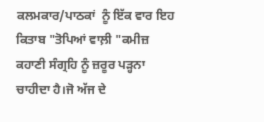ਕਲਮਕਾਰ/ਪਾਠਕਾਂ  ਨੂੰ ਇੱਕ ਵਾਰ ਇਹ ਕਿਤਾਬ "ਤੋਪਿਆਂ ਵਾਲ਼ੀ "ਕਮੀਜ਼ ਕਹਾਣੀ ਸੰਗ੍ਰਹਿ ਨੂੰ ਜ਼ਰੂਰ ਪੜ੍ਹਨਾ ਚਾਹੀਦਾ ਹੈ।ਜੋ ਅੱਜ ਦੇ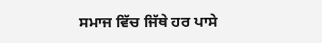ਸਮਾਜ ਵਿੱਚ ਜਿੱਥੇ ਹਰ ਪਾਸੇ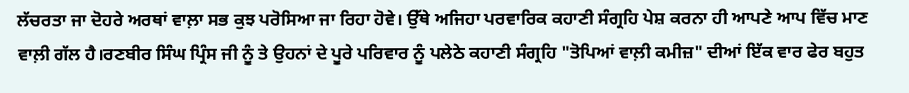ਲੱਚਰਤਾ ਜਾ ਦੋਹਰੇ ਅਰਥਾਂ ਵਾਲ਼ਾ ਸਭ ਕੁਝ ਪਰੋਸਿਆ ਜਾ ਰਿਹਾ ਹੋਵੇ। ਉੱਥੇ ਅਜਿਹਾ ਪਰਵਾਰਿਕ ਕਹਾਣੀ ਸੰਗ੍ਰਹਿ ਪੇਸ਼ ਕਰਨਾ ਹੀ ਆਪਣੇ ਆਪ ਵਿੱਚ ਮਾਣ ਵਾਲ਼ੀ ਗੱਲ ਹੈ।ਰਣਬੀਰ ਸਿੰਘ ਪ੍ਰਿੰਸ ਜੀ ਨੂੰ ਤੇ ਉਹਨਾਂ ਦੇ ਪੂਰੇ ਪਰਿਵਾਰ ਨੂੰ ਪਲੇਠੇ ਕਹਾਣੀ ਸੰਗ੍ਰਹਿ "ਤੋਪਿਆਂ ਵਾਲ਼ੀ ਕਮੀਜ਼" ਦੀਆਂ ਇੱਕ ਵਾਰ ਫੇਰ ਬਹੁਤ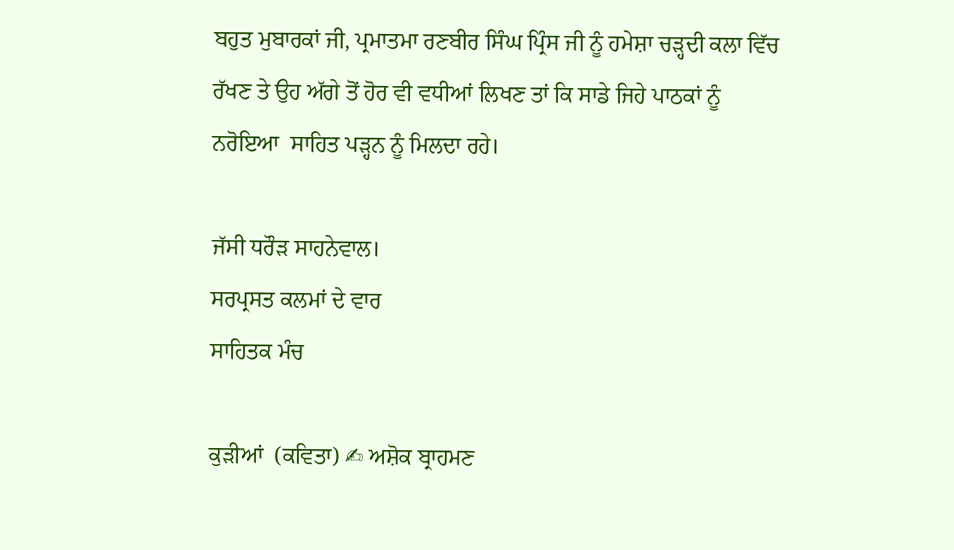ਬਹੁਤ ਮੁਬਾਰਕਾਂ ਜੀ, ਪ੍ਰਮਾਤਮਾ ਰਣਬੀਰ ਸਿੰਘ ਪ੍ਰਿੰਸ ਜੀ ਨੂੰ ਹਮੇਸ਼ਾ ਚੜ੍ਹਦੀ ਕਲਾ ਵਿੱਚ ਰੱਖਣ ਤੇ ਉਹ ਅੱਗੇ ਤੋਂ ਹੋਰ ਵੀ ਵਧੀਆਂ ਲਿਖਣ ਤਾਂ ਕਿ ਸਾਡੇ ਜਿਹੇ ਪਾਠਕਾਂ ਨੂੰ ਨਰੋਇਆ  ਸਾਹਿਤ ਪੜ੍ਹਨ ਨੂੰ ਮਿਲਦਾ ਰਹੇ।

ਜੱਸੀ ਧਰੌੜ ਸਾਹਨੇਵਾਲ।
ਸਰਪ੍ਰਸਤ ਕਲਮਾਂ ਦੇ ਵਾਰ
ਸਾਹਿਤਕ ਮੰਚ

ਕੁੜੀਆਂ  (ਕਵਿਤਾ) ✍ ਅਸ਼ੋਕ ਬ੍ਰਾਹਮਣ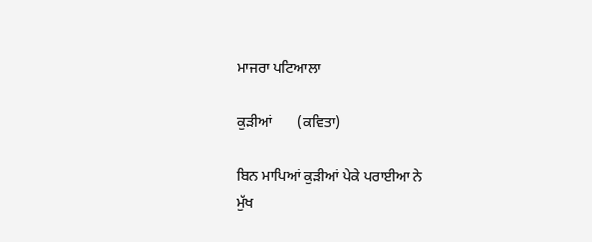ਮਾਜਰਾ ਪਟਿਆਲਾ

ਕੁੜੀਆਂ       (ਕਵਿਤਾ)

ਬਿਨ ਮਾਪਿਆਂ ਕੁੜੀਆਂ ਪੇਕੇ ਪਰਾਈਆ ਨੇ
ਮੁੱਖ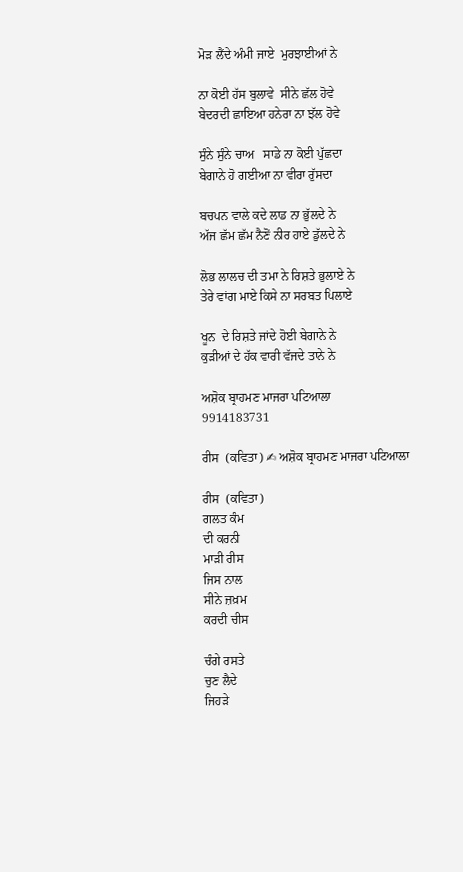ਮੋੜ ਲੈਂਦੇ ਅੰਮੀ ਜਾਏ  ਮੁਰਝਾਈਆਂ ਨੇ

ਨਾ ਕੋਈ ਹੱਸ ਬੁਲਾਵੇ  ਸੀਨੇ ਛੱਲ ਹੋਵੇ
ਬੇਦਰਦੀ ਛਾਇਆ ਹਨੇਰਾ ਨਾ ਝੱਲ ਹੋਵੇ

ਸੁੰਨੇ ਸੁੰਨੇ ਚਾਅ   ਸਾਡੇ ਨਾ ਕੋਈ ਪੁੱਛਦਾ
ਬੇਗਾਨੇ ਹੋ ਗਈਆ ਨਾ ਵੀਰਾ ਰੁੱਸਦਾ

ਬਚਪਨ ਵਾਲੇ ਕਦੇ ਲਾਡ ਨਾ ਭੁੱਲਦੇ ਨੇ
ਅੱਜ ਛੱਮ ਛੱਮ ਨੈਣੋਂ ਨੀਰ ਹਾਏ ਡੁੱਲਦੇ ਨੇ

ਲੋਭ ਲਾਲਚ ਦੀ ਤਮਾ ਨੇ ਰਿਸ਼ਤੇ ਭੁਲਾਏ ਨੇ
ਤੇਰੇ ਵਾਂਗ ਮਾਏ ਕਿਸੇ ਨਾ ਸਰਬਤ ਪਿਲਾਏ

ਖੂਨ  ਦੇ ਰਿਸ਼ਤੇ ਜਾਂਦੇ ਹੋਈ ਬੇਗਾਨੇ ਨੇ
ਕੁੜੀਆਂ ਦੇ ਹੱਕ ਵਾਰੀ ਵੱਜਦੇ ਤਾਨੇ ਨੇ

ਅਸ਼ੋਕ ਬ੍ਰਾਹਮਣ ਮਾਜਰਾ ਪਟਿਆਲਾ
9914183731

ਰੀਸ  (ਕਵਿਤਾ) ✍ ਅਸ਼ੋਕ ਬ੍ਰਾਹਮਣ ਮਾਜਰਾ ਪਟਿਆਲਾ

ਰੀਸ  (ਕਵਿਤਾ)
ਗਲਤ ਕੰਮ
ਦੀ ਕਰਨੀ
ਮਾੜੀ ਰੀਸ
ਜਿਸ ਨਾਲ
ਸੀਨੇ ਜ਼ਖ਼ਮ
ਕਰਦੀ ਚੀਸ

ਚੰਗੇ ਰਸਤੇ
ਚੁਣ ਲੈਦੇ
ਜਿਹੜੇ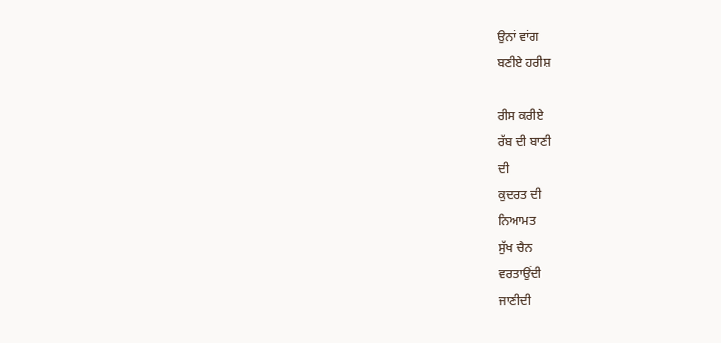ਉਨਾਂ ਵਾਂਗ
ਬਣੀਏ ਹਰੀਸ਼

ਰੀਸ ਕਰੀਏ
ਰੱਬ ਦੀ ਬਾਣੀ
ਦੀ
ਕੁਦਰਤ ਦੀ
ਨਿਆਮਤ
ਸੁੱਖ ਚੈਨ
ਵਰਤਾਉਂਦੀ
ਜਾਣੀਦੀ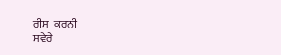ਰੀਸ  ਕਰਨੀ
ਸਵੇਰੇ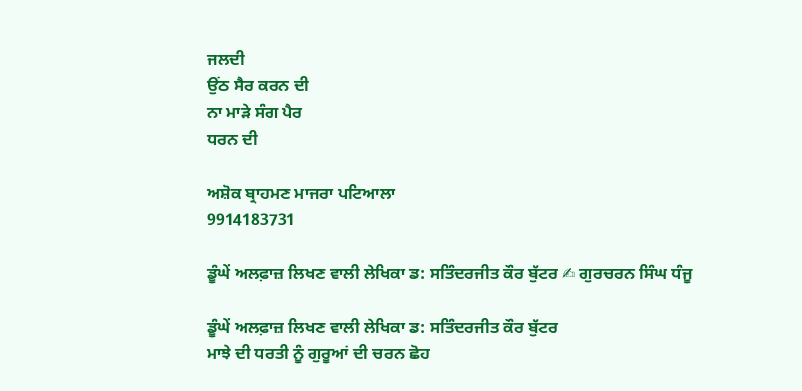ਜਲਦੀ
ਉਂਠ ਸੈਰ ਕਰਨ ਦੀ
ਨਾ ਮਾੜੇ ਸੰਗ ਪੈਰ
ਧਰਨ ਦੀ

ਅਸ਼ੋਕ ਬ੍ਰਾਹਮਣ ਮਾਜਰਾ ਪਟਿਆਲਾ
9914183731

ਡੂੰਘੇਂ ਅਲਫ਼ਾਜ਼ ਲਿਖਣ ਵਾਲੀ ਲੇਖਿਕਾ ਡ: ਸਤਿੰਦਰਜੀਤ ਕੌਰ ਬੁੱਟਰ ✍ ਗੁਰਚਰਨ ਸਿੰਘ ਧੰਜੂ

ਡੂੰਘੇਂ ਅਲਫ਼ਾਜ਼ ਲਿਖਣ ਵਾਲੀ ਲੇਖਿਕਾ ਡ: ਸਤਿੰਦਰਜੀਤ ਕੌਰ ਬੁੱਟਰ
ਮਾਝੇ ਦੀ ਧਰਤੀ ਨੂੰ ਗੁਰੂਆਂ ਦੀ ਚਰਨ ਛੋਹ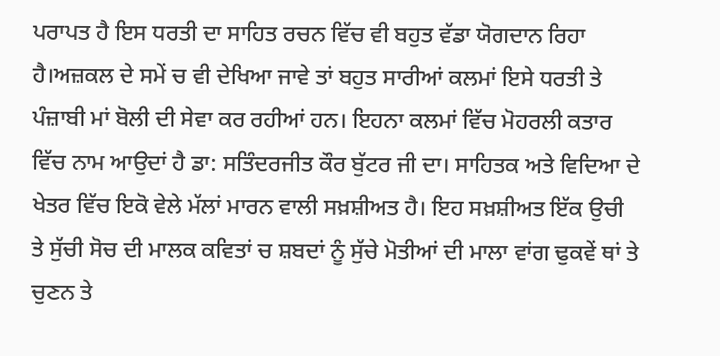ਪਰਾਪਤ ਹੈ ਇਸ ਧਰਤੀ ਦਾ ਸਾਹਿਤ ਰਚਨ ਵਿੱਚ ਵੀ ਬਹੁਤ ਵੱਡਾ ਯੋਗਦਾਨ ਰਿਹਾ ਹੈ।ਅਜ਼ਕਲ ਦੇ ਸਮੇਂ ਚ ਵੀ ਦੇਖਿਆ ਜਾਵੇ ਤਾਂ ਬਹੁਤ ਸਾਰੀਆਂ ਕਲਮਾਂ ਇਸੇ ਧਰਤੀ ਤੇ ਪੰਜ਼ਾਬੀ ਮਾਂ ਬੋਲੀ ਦੀ ਸੇਵਾ ਕਰ ਰਹੀਆਂ ਹਨ। ਇਹਨਾ ਕਲਮਾਂ ਵਿੱਚ ਮੋਹਰਲੀ ਕਤਾਰ ਵਿੱਚ ਨਾਮ ਆਉਦਾਂ ਹੈ ਡਾ: ਸਤਿੰਦਰਜੀਤ ਕੌਰ ਬੁੱਟਰ ਜੀ ਦਾ। ਸਾਹਿਤਕ ਅਤੇ ਵਿਦਿਆ ਦੇ ਖੇਤਰ ਵਿੱਚ ਇਕੋ ਵੇਲੇ ਮੱਲਾਂ ਮਾਰਨ ਵਾਲੀ ਸਖ਼ਸ਼ੀਅਤ ਹੈ। ਇਹ ਸਖ਼ਸ਼ੀਅਤ ਇੱਕ ਉਚੀ ਤੇ ਸੁੱਚੀ ਸੋਚ ਦੀ ਮਾਲਕ ਕਵਿਤਾਂ ਚ ਸ਼ਬਦਾਂ ਨੂੰ ਸੁੱਚੇ ਮੋਤੀਆਂ ਦੀ ਮਾਲਾ ਵਾਂਗ ਢੁਕਵੇਂ ਥਾਂ ਤੇ ਚੁਣਨ ਤੇ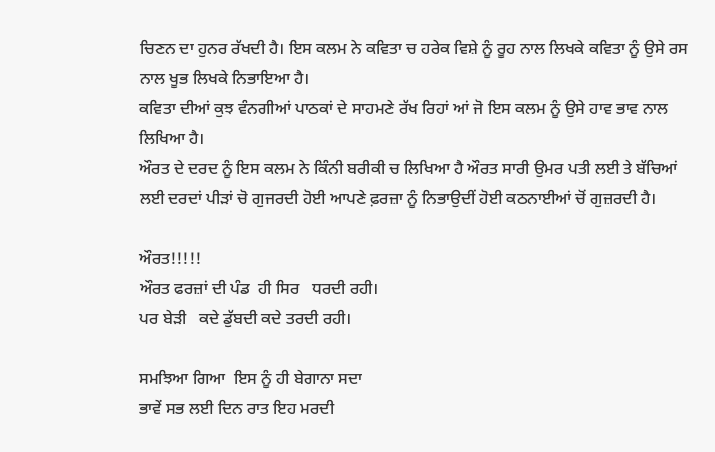ਚਿਣਨ ਦਾ ਹੁਨਰ ਰੱਖਦੀ ਹੈ। ਇਸ ਕਲਮ ਨੇ ਕਵਿਤਾ ਚ ਹਰੇਕ ਵਿਸ਼ੇ ਨੂੰ ਰੂਹ ਨਾਲ ਲਿਖਕੇ ਕਵਿਤਾ ਨੂੰ ਉਸੇ ਰਸ ਨਾਲ ਖੂਭ ਲਿਖਕੇ ਨਿਭਾਇਆ ਹੈ।
ਕਵਿਤਾ ਦੀਆਂ ਕੁਝ ਵੰਨਗੀਆਂ ਪਾਠਕਾਂ ਦੇ ਸਾਹਮਣੇ ਰੱਖ ਰਿਹਾਂ ਆਂ ਜੋ ਇਸ ਕਲਮ ਨੂੰ ਉਸੇ ਹਾਵ ਭਾਵ ਨਾਲ ਲਿਖਿਆ ਹੈ।
ਔਰਤ ਦੇ ਦਰਦ ਨੂੰ ਇਸ ਕਲਮ ਨੇ ਕਿੰਨੀ ਬਰੀਕੀ ਚ ਲਿਖਿਆ ਹੈ ਔਰਤ ਸਾਰੀ ਉਮਰ ਪਤੀ ਲਈ ਤੇ ਬੱਚਿਆਂ ਲਈ ਦਰਦਾਂ ਪੀੜਾਂ ਚੋ ਗੁਜਰਦੀ ਹੋਈ ਆਪਣੇ ਫ਼ਰਜ਼ਾ ਨੂੰ ਨਿਭਾਉਦੀਂ ਹੋਈ ਕਠਨਾਈਆਂ ਚੋਂ ਗੁਜ਼ਰਦੀ ਹੈ।

ਔਰਤ!!!!!
ਔਰਤ ਫਰਜ਼ਾਂ ਦੀ ਪੰਡ  ਹੀ ਸਿਰ   ਧਰਦੀ ਰਹੀ।
ਪਰ ਬੇੜੀ   ਕਦੇ ਡੁੱਬਦੀ ਕਦੇ ਤਰਦੀ ਰਹੀ।

ਸਮਝਿਆ ਗਿਆ  ਇਸ ਨੂੰ ਹੀ ਬੇਗਾਨਾ ਸਦਾ
ਭਾਵੇਂ ਸਭ ਲਈ ਦਿਨ ਰਾਤ ਇਹ ਮਰਦੀ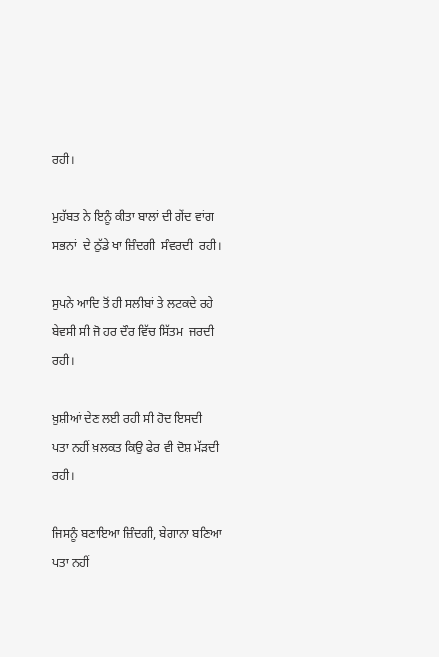ਰਹੀ।

ਮੁਹੱਬਤ ਨੇ ਇਨੂੰ ਕੀਤਾ ਬਾਲਾਂ ਦੀ ਗੇਂਦ ਵਾਂਗ
ਸਭਨਾਂ  ਦੇ ਠੁੱਡੇ ਖਾ ਜ਼ਿੰਦਗੀ  ਸੰਵਰਦੀ  ਰਹੀ।

ਸੁਪਨੇ ਆਦਿ ਤੋਂ ਹੀ ਸਲੀਬਾਂ ਤੇ ਲਟਕਦੇ ਰਹੇ
ਬੇਵਸੀ ਸੀ ਜੋ ਹਰ ਦੌਰ ਵਿੱਚ ਸਿੱਤਮ  ਜਰਦੀ ਰਹੀ।

ਖ਼ੁਸ਼ੀਆਂ ਦੇਣ ਲਈ ਰਹੀ ਸੀ ਹੋਦ ਇਸਦੀ
ਪਤਾ ਨਹੀਂ ਖ਼ਲਕਤ ਕਿਉ ਫੇਰ ਵੀ ਦੋਸ਼ ਮੱੜਦੀ ਰਹੀ।

ਜਿਸਨੂੰ ਬਣਾਇਆ ਜ਼ਿੰਦਗੀ, ਬੇਗਾਨਾ ਬਣਿਆ
ਪਤਾ ਨਹੀਂ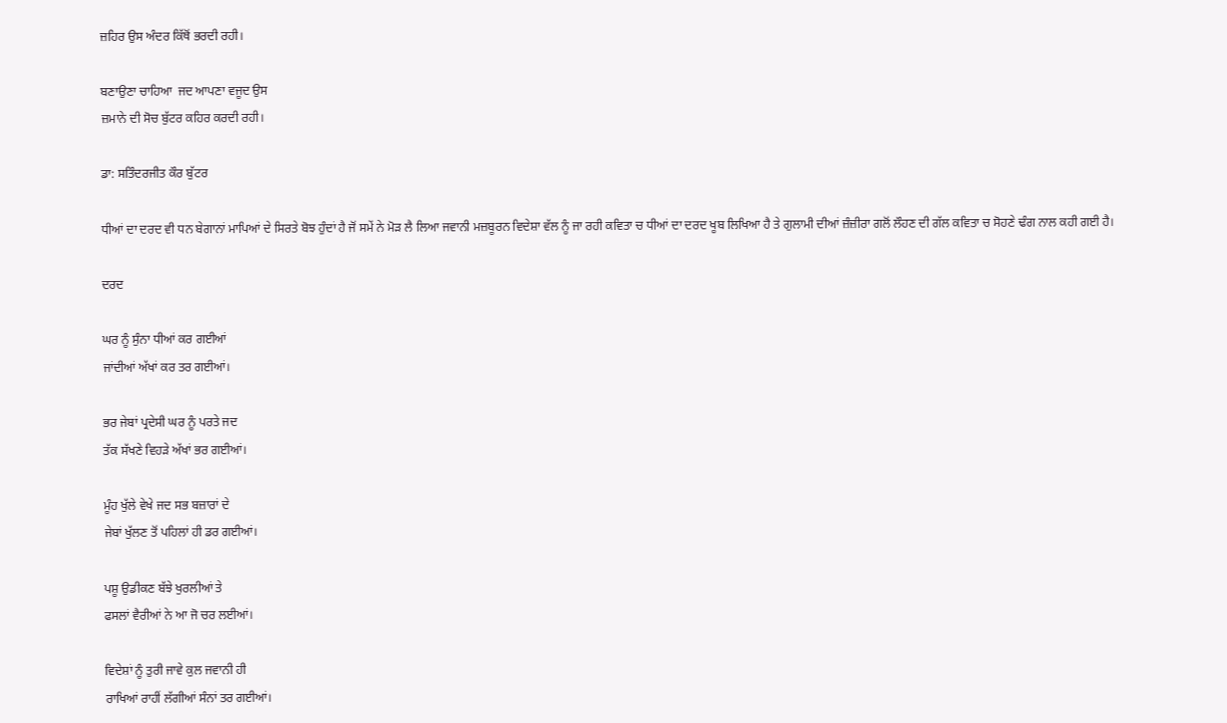ਜ਼ਹਿਰ ਉਸ ਅੰਦਰ ਕਿੱਥੋਂ ਭਰਦੀ ਰਹੀ।

ਬਣਾਉਣਾ ਚਾਹਿਆ  ਜਦ ਆਪਣਾ ਵਜੂਦ ਉਸ
ਜ਼ਮਾਨੇ ਦੀ ਸੋਚ ਬੁੱਟਰ ਕਹਿਰ ਕਰਦੀ ਰਹੀ।

ਡਾ: ਸਤਿੰਦਰਜੀਤ ਕੌਰ ਬੁੱਟਰ

ਧੀਆਂ ਦਾ ਦਰਦ ਵੀ ਧਨ ਬੇਗਾਨਾਂ ਮਾਪਿਆਂ ਦੇ ਸਿਰਤੇ ਬੋਝ ਹੁੰਦਾਂ ਹੈ ਜੋਂ ਸਮੇਂ ਨੇ ਮੋੜ ਲੈ ਲਿਆ ਜਵਾਨੀ ਮਜ਼ਬੂਰਨ ਵਿਦੇਸ਼ਾ ਵੱਲ ਨੂੰ ਜਾ ਰਹੀ ਕਵਿਤਾ ਚ ਧੀਆਂ ਦਾ ਦਰਦ ਖੂਬ ਲਿਖਿਆ ਹੈ ਤੇ ਗੁਲਾਮੀ ਦੀਆਂ ਜ਼ੰਜ਼ੀਰਾ ਗਲੋਂ ਲੌਹਣ ਦੀ ਗੱਲ ਕਵਿਤਾ ਚ ਸੋਹਣੇ ਢੰਗ ਨਾਲ ਕਹੀ ਗਈ ਹੈ।

ਦਰਦ

ਘਰ ਨੂੰ ਸੁੰਨਾ ਧੀਆਂ ਕਰ ਗਈਆਂ
ਜਾਂਦੀਆਂ ਅੱਖਾਂ ਕਰ ਤਰ ਗਈਆਂ।

ਭਰ ਜੇਬਾਂ ਪ੍ਰਦੇਸੀ ਘਰ ਨੂੰ ਪਰਤੇ ਜਦ
ਤੱਕ ਸੱਖਣੇ ਵਿਹੜੇ ਅੱਖਾਂ ਭਰ ਗਈਆਂ।

ਮੂੰਹ ਖੁੱਲੇ ਵੇਖੇ ਜਦ ਸਭ ਬਜ਼ਾਰਾਂ ਦੇ
ਜੇਬਾਂ ਖੁੱਲਣ ਤੋਂ ਪਹਿਲਾਂ ਹੀ ਡਰ ਗਈਆਂ।

ਪਸ਼ੂ ਉਡੀਕਣ ਬੱਝੇ ਖੁਰਲੀਆਂ ਤੇ
ਫਸਲਾਂ ਵੈਰੀਆਂ ਨੇ ਆ ਜੋ ਚਰ ਲਈਆਂ।

ਵਿਦੇਸ਼ਾਂ ਨੂੰ ਤੁਰੀ ਜਾਵੇ ਕੁਲ ਜਵਾਨੀ ਹੀ
ਰਾਖਿਆਂ ਰਾਹੀਂ ਲੱਗੀਆਂ ਸੰਨਾਂ ਤਰ ਗਈਆਂ।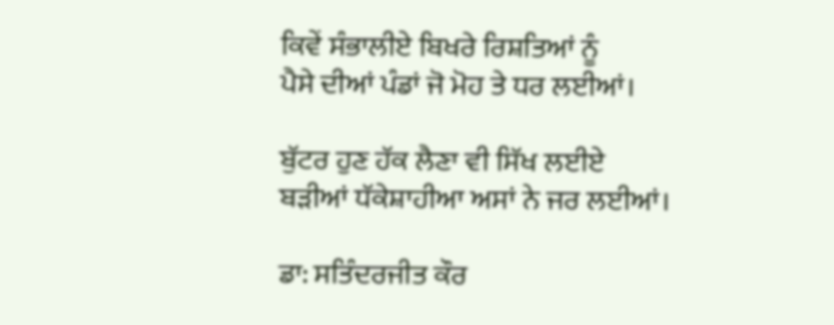ਕਿਵੇਂ ਸੰਭਾਲੀਏ ਬਿਖਰੇ ਰਿਸ਼ਤਿਆਂ ਨੂੰ
ਪੈਸੇ ਦੀਆਂ ਪੰਡਾਂ ਜੋ ਮੋਹ ਤੇ ਧਰ ਲਈਆਂ।

ਬੁੱਟਰ ਹੁਣ ਹੱਕ ਲੈਣਾ ਵੀ ਸਿੱਖ ਲਈਏ
ਬੜੀਆਂ ਧੱਕੇਸ਼ਾਹੀਆ ਅਸਾਂ ਨੇ ਜਰ ਲਈਆਂ।

ਡਾ: ਸਤਿੰਦਰਜੀਤ ਕੌਰ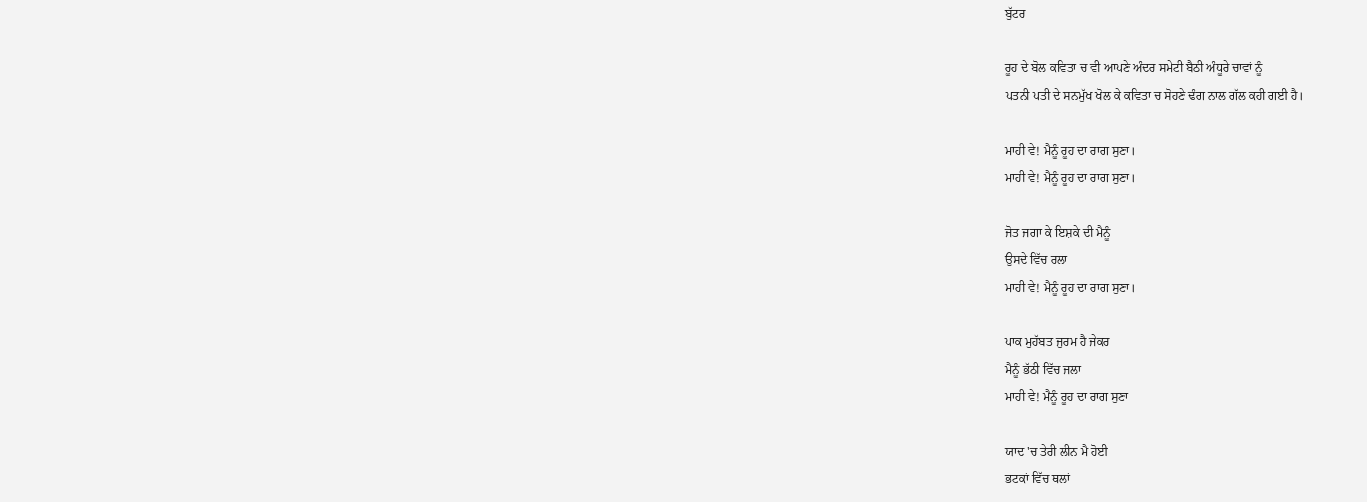ਬੁੱਟਰ

ਰੂਹ ਦੇ ਬੋਲ ਕਵਿਤਾ ਚ ਵੀ ਆਪਣੇ ਅੰਦਰ ਸਮੇਟੀ ਬੈਠੀ ਅੰਧੂਰੇ ਚਾਵਾਂ ਨੂੰ
ਪਤਨੀ ਪਤੀ ਦੇ ਸਨਮੁੱਖ ਖੋਲ ਕੇ ਕਵਿਤਾ ਚ ਸੋਹਣੇ ਢੰਗ ਨਾਲ ਗੱਲ ਕਹੀ ਗਈ ਹੈ।

ਮਾਹੀ ਵੇ! ਮੈਨੂੰ ਰੂਹ ਦਾ ਰਾਗ ਸੁਣਾ।
ਮਾਹੀ ਵੇ! ਮੈਨੂੰ ਰੂਹ ਦਾ ਰਾਗ ਸੁਣਾ।

ਜੋਤ ਜਗਾ ਕੇ ਇਸ਼ਕੇ ਦੀ ਮੈਨੂੰ
ਉਸਦੇ ਵਿੱਚ ਰਲਾ
ਮਾਹੀ ਵੇ! ਮੈਨੂੰ ਰੂਹ ਦਾ ਰਾਗ ਸੁਣਾ।

ਪਾਕ ਮੁਹੱਬਤ ਜੁਰਮ ਹੈ ਜੇਕਰ
ਮੈਨੂੰ ਭੱਠੀ ਵਿੱਚ ਜਲਾ
ਮਾਹੀ ਵੇ! ਮੈਨੂੰ ਰੂਹ ਦਾ ਰਾਗ ਸੁਣਾ

ਯਾਦ 'ਚ ਤੇਰੀ ਲੀਨ ਮੈ ਹੋਈ
ਭਟਕਾਂ ਵਿੱਚ ਥਲਾਂ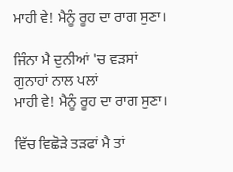ਮਾਹੀ ਵੇ! ਮੈਨੂੰ ਰੂਹ ਦਾ ਰਾਗ ਸੁਣਾ।

ਜਿੰਨਾ ਮੈ ਦੁਨੀਆਂ 'ਚ ਵੜਸਾਂ
ਗੁਨਾਹਾਂ ਨਾਲ ਪਲਾਂ
ਮਾਹੀ ਵੇ! ਮੈਨੂੰ ਰੂਹ ਦਾ ਰਾਗ ਸੁਣਾ।

ਵਿੱਚ ਵਿਛੋੜੇ ਤੜਫਾਂ ਮੈ ਤਾਂ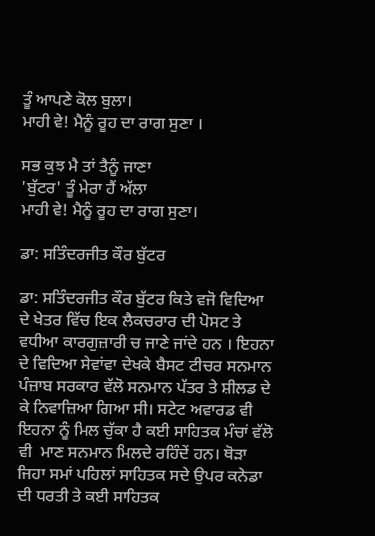ਤੂੰ ਆਪਣੇ ਕੋਲ ਬੁਲਾ।
ਮਾਹੀ ਵੇ! ਮੈਨੂੰ ਰੂਹ ਦਾ ਰਾਗ ਸੁਣਾ ।

ਸਭ ਕੁਝ ਮੈ ਤਾਂ ਤੈਨੂੰ ਜਾਣਾ
'ਬੁੱਟਰ' ਤੂੰ ਮੇਰਾ ਹੈਂ ਅੱਲਾ
ਮਾਹੀ ਵੇ! ਮੈਨੂੰ ਰੂਹ ਦਾ ਰਾਗ ਸੁਣਾ।

ਡਾ: ਸਤਿੰਦਰਜੀਤ ਕੌਰ ਬੁੱਟਰ

ਡਾ: ਸਤਿੰਦਰਜੀਤ ਕੌਰ ਬੁੱਟਰ ਕਿਤੇ ਵਜੋ ਵਿਦਿਆ ਦੇ ਖੇਤਰ ਵਿੱਚ ਇਕ ਲੈਕਚਰਾਰ ਦੀ ਪੋਸਟ ਤੇ ਵਧੀਆ ਕਾਰਗੁਜ਼ਾਰੀ ਚ ਜਾਣੇ ਜਾਂਦੇ ਹਨ । ਇਹਨਾ ਦੇ ਵਿਦਿਆ ਸੇਵਾਂਵਾ ਦੇਖਕੇ ਬੈਸਟ ਟੀਚਰ ਸਨਮਾਨ ਪੰਜ਼ਾਬ ਸਰਕਾਰ ਵੱਲੋ ਸਨਮਾਨ ਪੱਤਰ ਤੇ ਸ਼ੀਲਡ ਦੇ ਕੇ ਨਿਵਾਜ਼ਿਆ ਗਿਆ ਸੀ। ਸਟੇਟ ਅਵਾਰਡ ਵੀ ਇਹਨਾ ਨੂੰ ਮਿਲ ਚੁੱਕਾ ਹੈ ਕਈ ਸਾਹਿਤਕ ਮੰਚਾਂ ਵੱਲੋ ਵੀ  ਮਾਣ ਸਨਮਾਨ ਮਿਲਦੇ ਰਹਿੰਦੇਂ ਹਨ। ਥੋੜਾ ਜਿਹਾ ਸਮਾਂ ਪਹਿਲਾਂ ਸਾਹਿਤਕ ਸਦੇ ਉਪਰ ਕਨੇਡਾ ਦੀ ਧਰਤੀ ਤੇ ਕਈ ਸਾਹਿਤਕ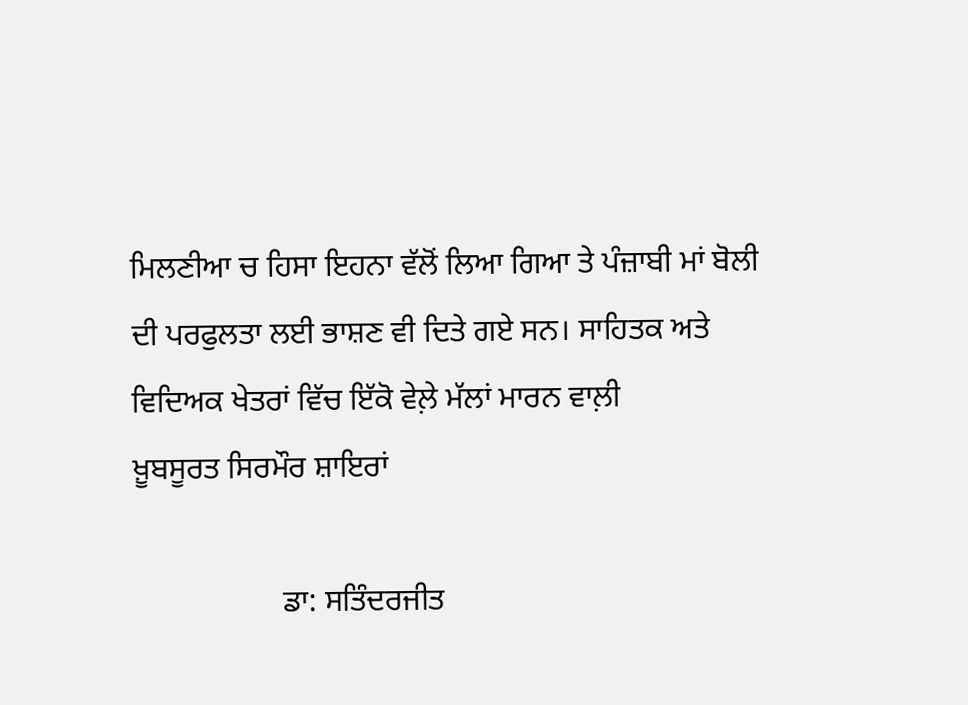ਮਿਲਣੀਆ ਚ ਹਿਸਾ ਇਹਨਾ ਵੱਲੋਂ ਲਿਆ ਗਿਆ ਤੇ ਪੰਜ਼ਾਬੀ ਮਾਂ ਬੋਲੀ ਦੀ ਪਰਫੁਲਤਾ ਲਈ ਭਾਸ਼ਣ ਵੀ ਦਿਤੇ ਗਏ ਸਨ। ਸਾਹਿਤਕ ਅਤੇ ਵਿਦਿਅਕ ਖੇਤਰਾਂ ਵਿੱਚ ਇੱਕੋ ਵੇਲ਼ੇ ਮੱਲਾਂ ਮਾਰਨ ਵਾਲ਼ੀ
ਖ਼ੂਬਸੂਰਤ ਸਿਰਮੌਰ ਸ਼ਾਇਰਾਂ

                   ਡਾ: ਸਤਿੰਦਰਜੀਤ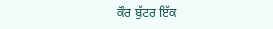ਕੌਰ ਬੁੱਟਰ ਇੱਕ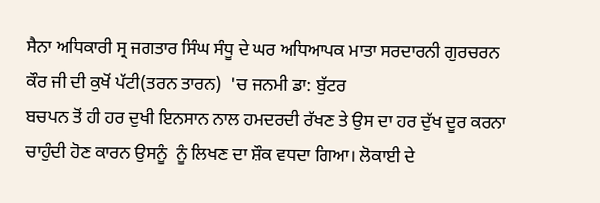ਸੈਨਾ ਅਧਿਕਾਰੀ ਸ੍ਰ ਜਗਤਾਰ ਸਿੰਘ ਸੰਧੂ ਦੇ ਘਰ ਅਧਿਆਪਕ ਮਾਤਾ ਸਰਦਾਰਨੀ ਗੁਰਚਰਨ ਕੌਰ ਜੀ ਦੀ ਕੁਖੋਂ ਪੱਟੀ(ਤਰਨ ਤਾਰਨ)  'ਚ ਜਨਮੀ ਡਾ: ਬੁੱਟਰ
ਬਚਪਨ ਤੋਂ ਹੀ ਹਰ ਦੁਖੀ ਇਨਸਾਨ ਨਾਲ ਹਮਦਰਦੀ ਰੱਖਣ ਤੇ ਉਸ ਦਾ ਹਰ ਦੁੱਖ ਦੂਰ ਕਰਨਾ ਚਾਹੁੰਦੀ ਹੋਣ ਕਾਰਨ ਉਸਨੂੰ  ਨੂੰ ਲਿਖਣ ਦਾ ਸ਼ੌਕ ਵਧਦਾ ਗਿਆ। ਲੋਕਾਈ ਦੇ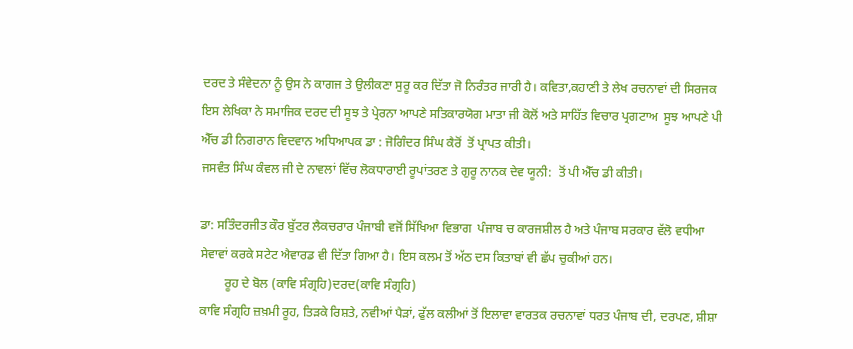ਦਰਦ ਤੇ ਸੰਵੇਦਨਾ ਨੂੰ ਉਸ ਨੇ ਕਾਗਜ ਤੇ ਉਲੀਕਣਾ ਸੁਰੂ ਕਰ ਦਿੱਤਾ ਜੋ ਨਿਰੰਤਰ ਜਾਰੀ ਹੈ। ਕਵਿਤਾ,ਕਹਾਣੀ ਤੇ ਲੇਖ ਰਚਨਾਵਾਂ ਦੀ ਸਿਰਜਕ  ਇਸ ਲੇਖਿਕਾ ਨੇ ਸਮਾਜਿਕ ਦਰਦ ਦੀ ਸੂਝ ਤੇ ਪ੍ਰੇਰਨਾ ਆਪਣੇ ਸਤਿਕਾਰਯੋਗ ਮਾਤਾ ਜੀ ਕੋਲੋਂ ਅਤੇ ਸਾਹਿੱਤ ਵਿਚਾਰ ਪ੍ਰਗਟਾਅ  ਸੂਝ ਆਪਣੇ ਪੀ ਐੱਚ ਡੀ ਨਿਗਰਾਨ ਵਿਦਵਾਨ ਅਧਿਆਪਕ ਡਾ : ਜੋਗਿੰਦਰ ਸਿੰਘ ਕੈਰੋਂ  ਤੋਂ ਪ੍ਰਾਪਤ ਕੀਤੀ।
ਜਸਵੰਤ ਸਿੰਘ ਕੰਵਲ ਜੀ ਦੇ ਨਾਵਲਾਂ ਵਿੱਚ ਲੋਕਧਾਰਾਈ ਰੂਪਾਂਤਰਣ ਤੇ ਗੁਰੂ ਨਾਨਕ ਦੇਵ ਯੂਨੀ:  ਤੋਂ ਪੀ ਐੱਚ ਡੀ ਕੀਤੀ।

ਡਾ: ਸਤਿੰਦਰਜੀਤ ਕੌਰ ਬੁੱਟਰ ਲੈਕਚਰਾਰ ਪੰਜਾਬੀ ਵਜੋਂ ਸਿੱਖਿਆ ਵਿਭਾਗ  ਪੰਜਾਬ ਚ ਕਾਰਜਸ਼ੀਲ ਹੈ ਅਤੇ ਪੰਜਾਬ ਸਰਕਾਰ ਵੱਲੋ ਵਧੀਆ ਸੇਵਾਵਾਂ ਕਰਕੇ ਸਟੇਟ ਐਵਾਰਡ ਵੀ ਦਿੱਤਾ ਗਿਆ ਹੈ। ਇਸ ਕਲਮ ਤੋਂ ਅੱਠ ਦਸ ਕਿਤਾਬਾਂ ਵੀ ਛੱਪ ਚੁਕੀਆਂ ਹਨ।
        ਰੂਹ ਦੇ ਬੋਲ (ਕਾਵਿ ਸੰਗ੍ਰਹਿ)ਦਰਦ(ਕਾਵਿ ਸੰਗ੍ਰਹਿ)
ਕਾਵਿ ਸੰਗ੍ਰਹਿ ਜ਼ਖ਼ਮੀ ਰੂਹ, ਤਿੜਕੇ ਰਿਸ਼ਤੇ, ਨਵੀਆਂ ਪੈੜਾਂ, ਫੁੱਲ ਕਲੀਆਂ ਤੋਂ ਇਲਾਵਾ ਵਾਰਤਕ ਰਚਨਾਵਾਂ ਧਰਤ ਪੰਜਾਬ ਦੀ, ਦਰਪਣ, ਸ਼ੀਸ਼ਾ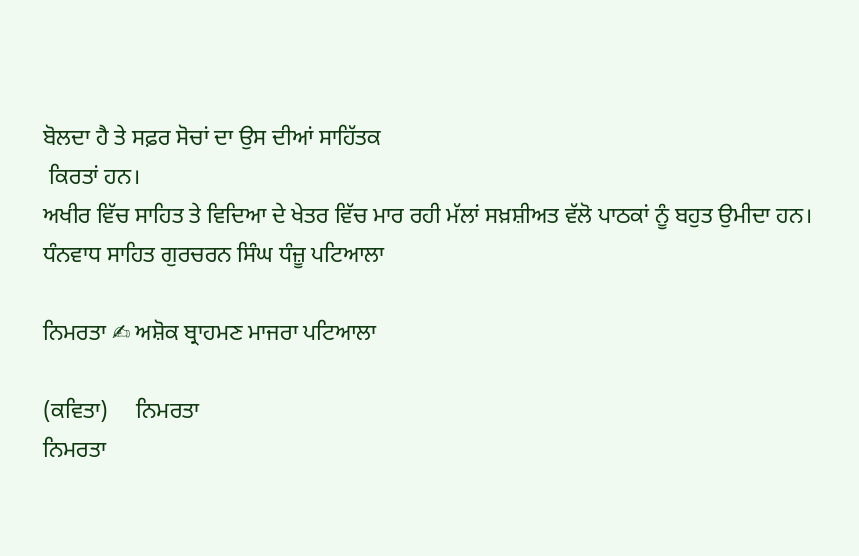ਬੋਲਦਾ ਹੈ ਤੇ ਸਫ਼ਰ ਸੋਚਾਂ ਦਾ ਉਸ ਦੀਆਂ ਸਾਹਿੱਤਕ
 ਕਿਰਤਾਂ ਹਨ।
ਅਖੀਰ ਵਿੱਚ ਸਾਹਿਤ ਤੇ ਵਿਦਿਆ ਦੇ ਖੇਤਰ ਵਿੱਚ ਮਾਰ ਰਹੀ ਮੱਲਾਂ ਸਖ਼ਸ਼ੀਅਤ ਵੱਲੋ ਪਾਠਕਾਂ ਨੂੰ ਬਹੁਤ ਉਮੀਦਾ ਹਨ।
ਧੰਨਵਾਧ ਸਾਹਿਤ ਗੁਰਚਰਨ ਸਿੰਘ ਧੰਜ਼ੂ ਪਟਿਆਲਾ

ਨਿਮਰਤਾ ✍ ਅਸ਼ੋਕ ਬ੍ਰਾਹਮਣ ਮਾਜਰਾ ਪਟਿਆਲਾ

(ਕਵਿਤਾ)     ਨਿਮਰਤਾ
ਨਿਮਰਤਾ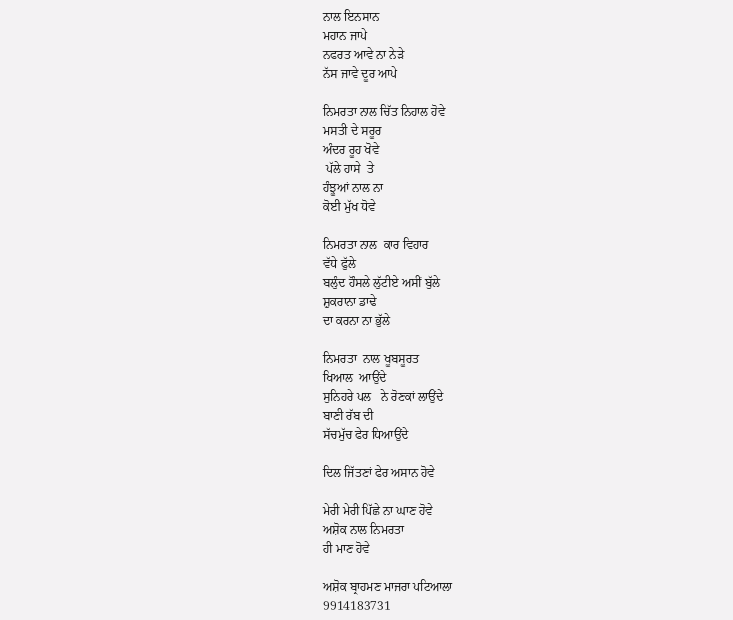ਨਾਲ ਇਨਸਾਨ
ਮਹਾਨ ਜਾਪੇ
ਨਫਰਤ ਆਵੇ ਨਾ ਨੇੜੇ
ਨੱਸ ਜਾਵੇ ਦੂਰ ਆਪੇ

ਨਿਮਰਤਾ ਨਾਲ ਚਿੱਤ ਨਿਹਾਲ ਹੋਵੇ
ਮਸਤੀ ਦੇ ਸਰੂਰ
ਅੰਦਰ ਰੂਹ ਖੋਵੇ
 ਪੱਲੇ ਹਾਸੇ  ਤੇ
ਹੰਝੂਆਂ ਨਾਲ ਨਾ
ਕੋਈ ਮੁੱਖ ਧੋਵੇ

ਨਿਮਰਤਾ ਨਾਲ  ਕਾਰ ਵਿਹਾਰ
ਵੱਧੇ ਫੁੱਲੇ
ਬਲੁੰਦ ਹੌਸਲੇ ਲੁੱਟੀਏ ਅਸੀਂ ਬੁੱਲੇ
ਸ਼ੁਕਰਾਨਾ ਡਾਢੇ
ਦਾ ਕਰਨਾ ਨਾ ਭੁੱਲੇ

ਨਿਮਰਤਾ  ਨਾਲ ਖੂਬਸੂਰਤ
ਖਿਆਲ  ਆਉਂਦੇ
ਸੁਨਿਹਰੇ ਪਲ   ਨੇ ਰੋਣਕਾਂ ਲਾਉਂਦੇ
ਬਾਣੀ ਰੱਬ ਦੀ
ਸੱਚਮੁੱਚ ਫੇਰ ਧਿਆਉਂਦੇ

ਦਿਲ ਜਿੱਤਣਾਂ ਫੇਰ ਅਸਾਨ ਹੋਵੇ

ਮੇਰੀ ਮੇਰੀ ਪਿੱਛੇ ਨਾ ਘਾਣ ਹੋਵੇ
ਅਸ਼ੋਕ ਨਾਲ ਨਿਮਰਤਾ
ਹੀ ਮਾਣ ਹੋਵੇ

ਅਸ਼ੋਕ ਬ੍ਰਾਹਮਣ ਮਾਜਰਾ ਪਟਿਆਲਾ
9914183731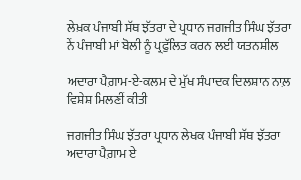ਲੇਖ਼ਕ ਪੰਜਾਬੀ ਸੱਥ ਝੱਤਰਾ ਦੇ ਪ੍ਰਧਾਨ ਜਗਜੀਤ ਸਿੰਘ ਝੱਤਰਾ ਨੇਂ ਪੰਜਾਬੀ ਮਾਂ ਬੋਲੀ ਨੂੰ ਪ੍ਰਫੁੱਲਿਤ ਕਰਨ ਲਈ ਯਤਨਸ਼ੀਲ

ਅਦਾਰਾ ਪੈਗ਼ਾਮ-ਏ-ਕਲਮ ਦੇ ਮੁੱਖ ਸੰਪਾਦਕ ਦਿਲਸ਼ਾਨ ਨਾਲ਼ ਵਿਸ਼ੇਸ਼ ਮਿਲਣੀਂ ਕੀਤੀ

ਜਗਜੀਤ ਸਿੰਘ ਝੱਤਰਾ ਪ੍ਰਧਾਨ ਲੇਖਕ ਪੰਜਾਬੀ ਸੱਥ ਝੱਤਰਾ ਅਦਾਰਾ ਪੈਗ਼ਾਮ ਏ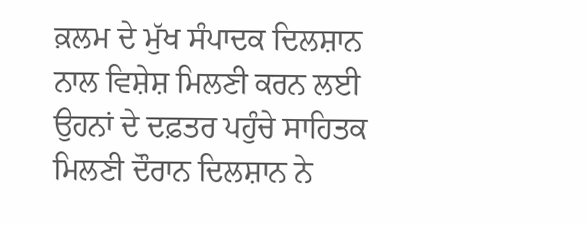ਕ਼ਲਮ ਦੇ ਮੁੱਖ ਸੰਪਾਦਕ ਦਿਲਸ਼ਾਨ ਨਾਲ ਵਿਸ਼ੇਸ਼ ਮਿਲਣੀ ਕਰਨ ਲਈ ਉਹਨਾਂ ਦੇ ਦਫ਼ਤਰ ਪਹੁੰਚੇ ਸਾਹਿਤਕ ਮਿਲਣੀ ਦੌਰਾਨ ਦਿਲਸ਼ਾਨ ਨੇ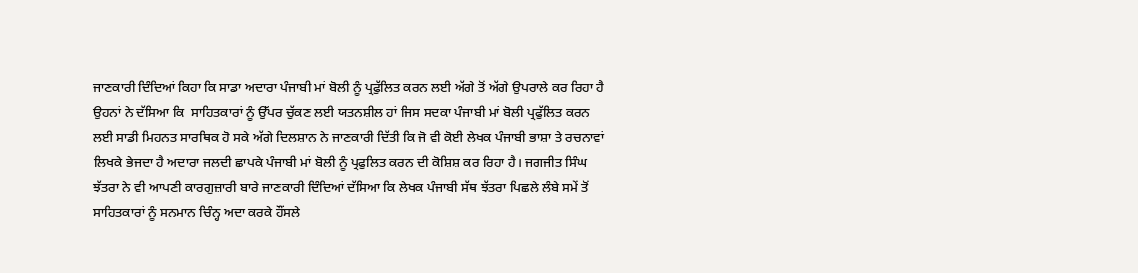ਜਾਣਕਾਰੀ ਦਿੰਦਿਆਂ ਕਿਹਾ ਕਿ ਸਾਡਾ ਅਦਾਰਾ ਪੰਜਾਬੀ ਮਾਂ ਬੋਲੀ ਨੂੰ ਪ੍ਰਫੁੱਲਿਤ ਕਰਨ ਲਈ ਅੱਗੇ ਤੋਂ ਅੱਗੇ ਉਪਰਾਲੇ ਕਰ ਰਿਹਾ ਹੈ ਉਹਨਾਂ ਨੇ ਦੱਸਿਆ ਕਿ  ਸਾਹਿਤਕਾਰਾਂ ਨੂੰ ਉੱਪਰ ਚੁੱਕਣ ਲਈ ਯਤਨਸ਼ੀਲ ਹਾਂ ਜਿਸ ਸਦਕਾ ਪੰਜਾਬੀ ਮਾਂ ਬੋਲੀ ਪ੍ਰਫੁੱਲਿਤ ਕਰਨ ਲਈ ਸਾਡੀ ਮਿਹਨਤ ਸਾਰਥਿਕ ਹੋ ਸਕੇ ਅੱਗੇ ਦਿਲਸ਼ਾਨ ਨੇ ਜਾਣਕਾਰੀ ਦਿੱਤੀ ਕਿ ਜੋ ਵੀ ਕੋਈ ਲੇਖਕ ਪੰਜਾਬੀ ਭਾਸ਼ਾ ਤੇ ਰਚਨਾਵਾਂ ਲਿਖਕੇ ਭੇਜਦਾ ਹੈ ਅਦਾਰਾ ਜਲਦੀ ਛਾਪਕੇ ਪੰਜਾਬੀ ਮਾਂ ਬੋਲੀ ਨੂੰ ਪ੍ਰਫੁਲਿਤ ਕਰਨ ਦੀ ਕੋਸ਼ਿਸ਼ ਕਰ ਰਿਹਾ ਹੈ। ਜਗਜੀਤ ਸਿੰਘ ਝੱਤਰਾ ਨੇ ਵੀ ਆਪਣੀ ਕਾਰਗੁਜ਼ਾਰੀ ਬਾਰੇ ਜਾਣਕਾਰੀ ਦਿੰਦਿਆਂ ਦੱਸਿਆ ਕਿ ਲੇਖਕ ਪੰਜਾਬੀ ਸੱਥ ਝੱਤਰਾ ਪਿਛਲੇ ਲੰਬੇ ਸਮੇਂ ਤੋਂ  ਸਾਹਿਤਕਾਰਾਂ ਨੂੰ ਸਨਮਾਨ ਚਿੰਨ੍ਹ ਅਦਾ ਕਰਕੇ ਹੌਂਸਲੇ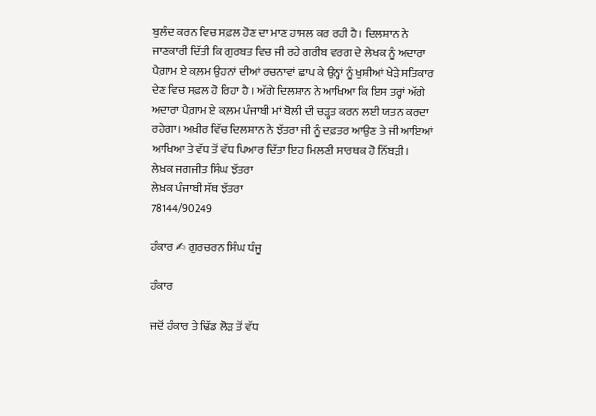ਬੁਲੰਦ ਕਰਨ ਵਿਚ ਸਫ਼ਲ ਹੋਣ ਦਾ ਮਾਣ ਹਾਸਲ ਕਰ ਰਹੀ ਹੈ। ਦਿਲਸ਼ਾਨ ਨੇ ਜਾਣਕਾਰੀ ਦਿੱਤੀ ਕਿ ਗੁਰਬਤ ਵਿਚ ਜੀ ਰਹੇ ਗਰੀਬ ਵਰਗ ਦੇ ਲੇਖਕ ਨੂੰ ਅਦਾਰਾ ਪੈਗ਼ਾਮ ਏ ਕ਼ਲਮ ਉਹਨਾਂ ਦੀਆਂ ਰਚਨਾਵਾਂ ਛਾਪ ਕੇ ਉਨ੍ਹਾਂ ਨੂੰ ਖੁਸ਼ੀਆਂ ਖੇੜੇ ਸਤਿਕਾਰ ਦੇਣ ਵਿਚ ਸਫ਼ਲ ਹੋ ਰਿਹਾ ਹੈ । ਅੱਗੇ ਦਿਲਸ਼ਾਨ ਨੇ ਆਖਿਆ ਕਿ ਇਸ ਤਰ੍ਹਾਂ ਅੱਗੇ ਅਦਾਰਾ ਪੈਗ਼ਾਮ ਏ ਕ਼ਲਮ ਪੰਜਾਬੀ ਮਾਂ ਬੋਲੀ ਦੀ ਚੜ੍ਹਤ ਕਰਨ ਲਈ ਯਤਨ ਕਰਦਾ ਰਹੇਗਾ। ਅਖ਼ੀਰ ਵਿੱਚ ਦਿਲਸ਼ਾਨ ਨੇ ਝੱਤਰਾ ਜੀ ਨੂੰ ਦਫ਼ਤਰ ਆਉਣ ਤੇ ਜੀ ਆਇਆਂ ਆਖਿਆ ਤੇ ਵੱਧ ਤੋਂ ਵੱਧ ਪਿਆਰ ਦਿੱਤਾ ਇਹ ਮਿਲਣੀ ਸਾਰਥਕ ਹੋ ਨਿੱਬੜੀ।
ਲੇਖ਼ਕ ਜਗਜੀਤ ਸਿੰਘ ਝੱਤਰਾ
ਲੇਖ਼ਕ ਪੰਜਾਬੀ ਸੱਥ ਝੱਤਰਾ
78144/90249

ਹੰਕਾਰ ✍ ਗੁਰਚਰਨ ਸਿੰਘ ਧੰਜੂ

ਹੰਕਾਰ

ਜਦੋਂ ਹੰਕਾਰ ਤੇ ਢਿੱਡ ਲੋੜ ਤੋਂ ਵੱਧ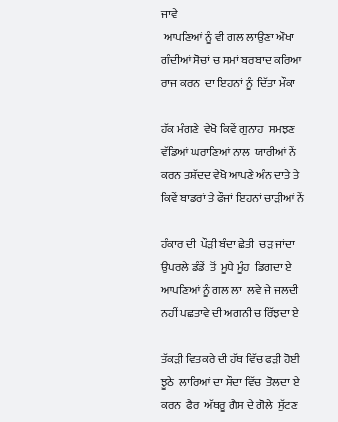ਜਾਵੇ
 ਆਪਣਿਆਂ ਨੂੰ ਵੀ ਗਲ ਲਾਉਣਾ ਔਖਾ
ਗੰਦੀਆਂ ਸੋਚਾਂ ਚ ਸਮਾਂ ਬਰਬਾਦ ਕਰਿਆ
ਰਾਜ ਕਰਨ  ਦਾ ਇਹਨਾਂ ਨੂੰ  ਦਿੱਤਾ ਮੌਕਾ

ਹੱਕ ਮੰਗਣੇ  ਵੇਖੋ ਕਿਵੇਂ ਗੁਨਾਹ  ਸਮਝਣ
ਵੱਡਿਆਂ ਘਰਾਣਿਆਂ ਨਾਲ  ਯਾਰੀਆਂ ਨੇਂ
ਕਰਨ ਤਸ਼ੱਦਦ ਵੇਖੋ ਆਪਣੇ ਅੰਨ ਦਾਤੇ ਤੇ
ਕਿਵੇਂ ਬਾਡਰਾਂ ਤੇ ਫੌਜਾਂ ਇਹਨਾਂ ਚਾੜੀਆਂ ਨੇਂ

ਹੰਕਾਰ ਦੀ  ਪੌੜੀ ਬੰਦਾ ਛੇਤੀ  ਚੜ ਜਾਂਦਾ
ਉਪਰਲੇ ਡੰਡੇਂ  ਤੋਂ  ਮੂਧੇ ਮੂੰਹ  ਡਿਗਦਾ ਏ
ਆਪਣਿਆਂ ਨੂੰ ਗਲ ਲਾ  ਲਵੇ ਜੇ ਜਲਦੀ
ਨਹੀਂ ਪਛਤਾਵੇ ਦੀ ਅਗਨੀ ਚ ਰਿੱਝਦਾ ਏ

ਤੱਕੜੀ ਵਿਤਕਰੇ ਦੀ ਹੱਥ ਵਿੱਚ ਫੜੀ ਹੋਈ
ਝੂਠੇ  ਲਾਰਿਆਂ ਦਾ ਸੌਦਾ ਵਿੱਚ  ਤੋਲਦਾ ਏ
ਕਰਨ  ਫੈਰ  ਅੱਥਰੂ ਗੈਸ ਦੇ ਗੋਲੇ  ਸੁੱਟਣ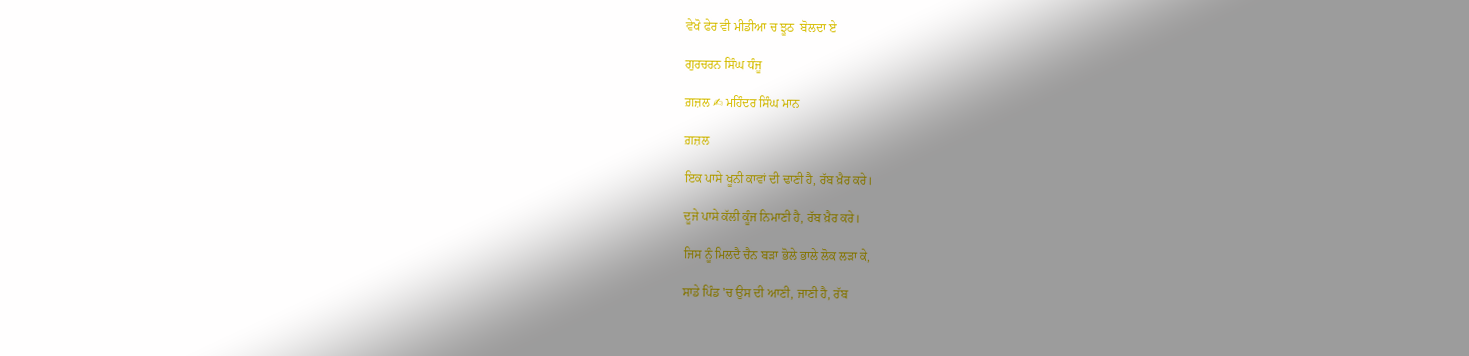ਵੇਖੋ ਫੇਰ ਵੀ ਮੀਡੀਆ ਚ ਝੂਠ  ਬੋਲਦਾ ਏ

ਗੁਰਚਰਨ ਸਿੰਘ ਧੰਜੂ

ਗ਼ਜ਼ਲ ✍ ਮਹਿੰਦਰ ਸਿੰਘ ਮਾਨ

ਗ਼ਜ਼ਲ

ਇਕ ਪਾਸੇ ਖੂਨੀ ਕਾਵਾਂ ਦੀ ਢਾਣੀ ਹੈ, ਰੱਬ ਖ਼ੈਰ ਕਰੇ।

ਦੂਜੇ ਪਾਸੇ ਕੱਲੀ ਕੂੰਜ ਨਿਮਾਣੀ ਹੈ, ਰੱਬ ਖ਼ੈਰ ਕਰੇ।

ਜਿਸ ਨੂੰ ਮਿਲਦੈ ਚੈਨ ਬੜਾ ਭੋਲੇ ਭਾਲੇ ਲੋਕ ਲੜਾ ਕੇ,

ਸਾਡੇ ਪਿੰਡ 'ਚ ਉਸ ਦੀ ਆਣੀ, ਜਾਣੀ ਹੈ, ਰੱਬ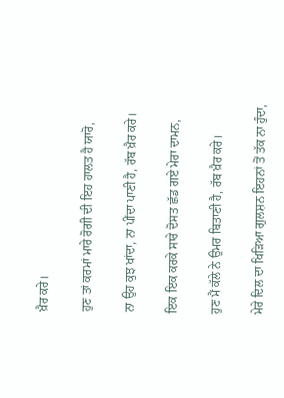ਖ਼ੈਰ ਕਰੇ।

ਹੁਣ ਤਾਂ ਕਰਮਾਂ ਮਾਰੇ ਰੋਗੀ ਦੀ ਇਹ ਹਾਲਤ ਹੈ ਯਾਰੋ,

ਨਾ ਉਹ ਕੁਝ ਖਾਂਦਾ, ਨਾ ਪੀਂਦਾ ਪਾਣੀ ਹੈ, ਰੱਬ ਖ਼ੈਰ ਕਰੇ।

ਇਕ ਇਕ ਕਰਕੇ ਸਾਰੇ ਦੋਸਤ ਛੱਡ ਗਏ ਮੇਰਾ ਦਾਮਨ,

ਹੁਣ ਮੈਂ ਕੱਲੇ ਨੇ ਉਮਰ ਬਿਤਾਣੀ ਹੈ, ਰੱਬ ਖ਼ੈਰ ਕਰੇ।

ਮੇਰੇ ਦਿਲ ਦਾ ਖਿੜਿਆ ਗੁਲਸ਼ਨ ਇਹਨਾਂ ਤੋਂ ਤੱਕ ਨਾ ਹੁੰਦਾ,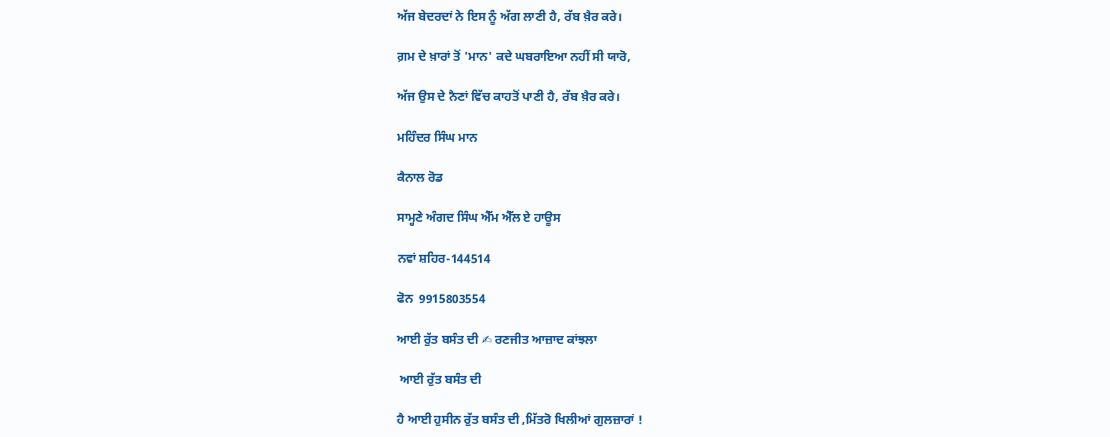ਅੱਜ ਬੇਦਰਦਾਂ ਨੇ ਇਸ ਨੂੰ ਅੱਗ ਲਾਣੀ ਹੈ, ਰੱਬ ਖ਼ੈਰ ਕਰੇ।

ਗ਼ਮ ਦੇ ਖ਼ਾਰਾਂ ਤੋਂ 'ਮਾਨ' ਕਦੇ ਘਬਰਾਇਆ ਨਹੀਂ ਸੀ ਯਾਰੋ,

ਅੱਜ ਉਸ ਦੇ ਨੈਣਾਂ ਵਿੱਚ ਕਾਹਤੋਂ ਪਾਣੀ ਹੈ, ਰੱਬ ਖ਼ੈਰ ਕਰੇ।

ਮਹਿੰਦਰ ਸਿੰਘ ਮਾਨ

ਕੈਨਾਲ ਰੋਡ

ਸਾਮ੍ਹਣੇ ਅੰਗਦ ਸਿੰਘ ਐੱਮ ਐੱਲ ਏ ਹਾਊਸ

ਨਵਾਂ ਸ਼ਹਿਰ-144514

ਫੋਨ  9915803554

ਆਈ ਰੁੱਤ ਬਸੰਤ ਦੀ ✍ ਰਣਜੀਤ ਆਜ਼ਾਦ ਕਾਂਝਲਾ

 ਆਈ ਰੁੱਤ ਬਸੰਤ ਦੀ

ਹੈ ਆਈ ਹੁਸੀਨ ਰੁੱਤ ਬਸੰਤ ਦੀ ,ਮਿੱਤਰੋ ਖਿਲੀਆਂ ਗੁਲਜ਼ਾਰਾਂ !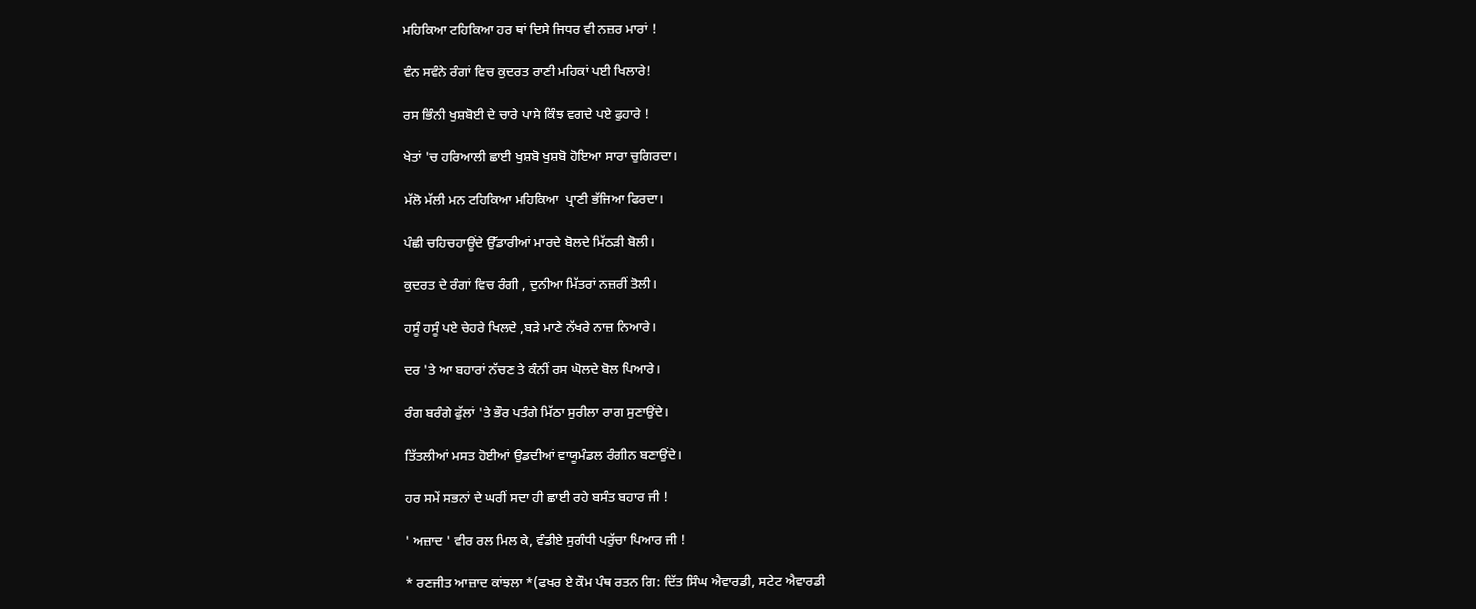ਮਹਿਕਿਆ ਟਹਿਕਿਆ ਹਰ ਥਾਂ ਦਿਸੇ ਜਿਧਰ ਵੀ ਨਜ਼ਰ ਮਾਰਾਂ !

ਵੰਨ ਸਵੰਨੇ ਰੰਗਾਂ ਵਿਚ ਕੁਦਰਤ ਰਾਣੀ ਮਹਿਕਾਂ ਪਈ ਖਿਲਾਰੇ!

ਰਸ ਭਿੰਨੀ ਖੁਸ਼ਬੋਈ ਦੇ ਚਾਰੇ ਪਾਸੇ ਕਿੰਝ ਵਗਦੇ ਪਏ ਫੁਹਾਰੇ !

ਖੇਤਾਂ 'ਚ ਹਰਿਆਲੀ ਛਾਈ ਖੁਸ਼ਬੋ ਖੁਸ਼ਬੋ ਹੋਇਆ ਸਾਰਾ ਚੁਗਿਰਦਾ।

ਮੱਲੋ ਮੱਲੀ ਮਨ ਟਹਿਕਿਆ ਮਹਿਕਿਆ  ਪ੍ਰਾਣੀ ਭੱਜਿਆ ਫਿਰਦਾ।

ਪੰਛੀ ਚਹਿਚਹਾਊਂਦੇ ਉੱਡਾਰੀਆਂ ਮਾਰਦੇ ਬੋਲਦੇ ਮਿੱਠੜੀ ਬੋਲੀ।

ਕੁਦਰਤ ਦੇ ਰੰਗਾਂ ਵਿਚ ਰੰਗੀ , ਦੁਨੀਆ ਮਿੱਤਰਾਂ ਨਜ਼ਰੀਂ ਤੋਲੀ।

ਹਸੂੰ ਹਸੂੰ ਪਏ ਚੇਹਰੇ ਖਿਲਦੇ ,ਬੜੇ ਮਾਣੇ ਨੱਖਰੇ ਨਾਜ਼ ਨਿਆਰੇ।

ਦਰ 'ਤੇ ਆ ਬਹਾਰਾਂ ਨੱਚਣ ਤੇ ਕੰਨੀਂ ਰਸ ਘੋਲਦੇ ਬੋਲ ਪਿਆਰੇ।

ਰੰਗ ਬਰੰਗੇ ਫੁੱਲਾਂ 'ਤੇ ਭੌਰ ਪਤੰਗੇ ਮਿੱਠਾ ਸੁਰੀਲਾ ਰਾਗ ਸੁਣਾਉਂਦੇ।

ਤਿੱਤਲੀਆਂ ਮਸਤ ਹੋਈਆਂ ਉਡਦੀਆਂ ਵਾਯੂਮੰਡਲ ਰੰਗੀਨ ਬਣਾਉਂਦੇ।

ਹਰ ਸਮੇਂ ਸਭਨਾਂ ਦੇ ਘਰੀਂ ਸਦਾ ਹੀ ਛਾਈ ਰਹੇ ਬਸੰਤ ਬਹਾਰ ਜੀ !

' ਅਜ਼ਾਦ ' ਵੀਰ ਰਲ ਮਿਲ ਕੇ, ਵੰਡੀਏ ਸੁਗੰਧੀ ਪਰੁੱਚਾ ਪਿਆਰ ਜੀ !

* ਰਣਜੀਤ ਆਜ਼ਾਦ ਕਾਂਝਲਾ *(ਫਖਰ ਏ ਕੌਮ ਪੰਥ ਰਤਨ ਗਿ: ਦਿੱਤ ਸਿੰਘ ਐਵਾਰਡੀ, ਸਟੇਟ ਐਵਾਰਡੀ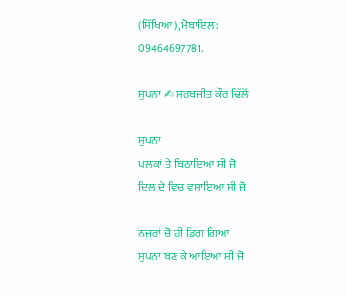(ਸਿੱਖਿਆ),ਮੋਬਾਇਲ: 09464697781.

ਸੁਪਨਾ ✍ ਸਰਬਜੀਤ ਕੌਰ ਢਿੱਲੋਂ

ਸੁਪਨਾ
ਪਲਕਾਂ ਤੇ ਬਿਠਾਇਆ ਸੀ ਜੋ
ਦਿਲ ਦੇ ਵਿਚ ਵਸਾਇਆ ਸੀ ਜੋ

ਨਜਰਾਂ ਚੋ ਹੀ ਡਿਗ ਗਿਆ
ਸੁਪਨਾ ਬਣ ਕੇ ਆਇਆ ਸੀ ਜੋ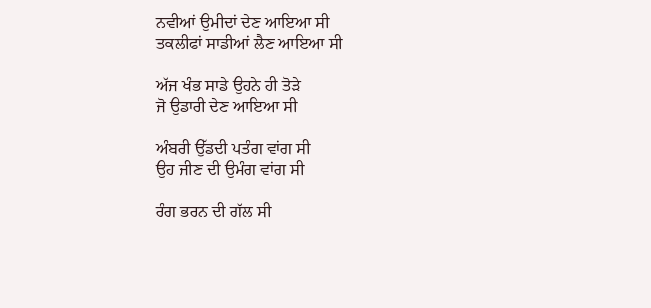ਨਵੀਆਂ ਉਮੀਦਾਂ ਦੇਣ ਆਇਆ ਸੀ
ਤਕਲੀਫਾਂ ਸਾਡੀਆਂ ਲੈਣ ਆਇਆ ਸੀ

ਅੱਜ ਖੰਭ ਸਾਡੇ ਉਹਨੇ ਹੀ ਤੋੜੇ
ਜੋ ਉਡਾਰੀ ਦੇਣ ਆਇਆ ਸੀ

ਅੰਬਰੀ ਉੱਡਦੀ ਪਤੰਗ ਵਾਂਗ ਸੀ
ਉਹ ਜੀਣ ਦੀ ਉਮੰਗ ਵਾਂਗ ਸੀ

ਰੰਗ ਭਰਨ ਦੀ ਗੱਲ ਸੀ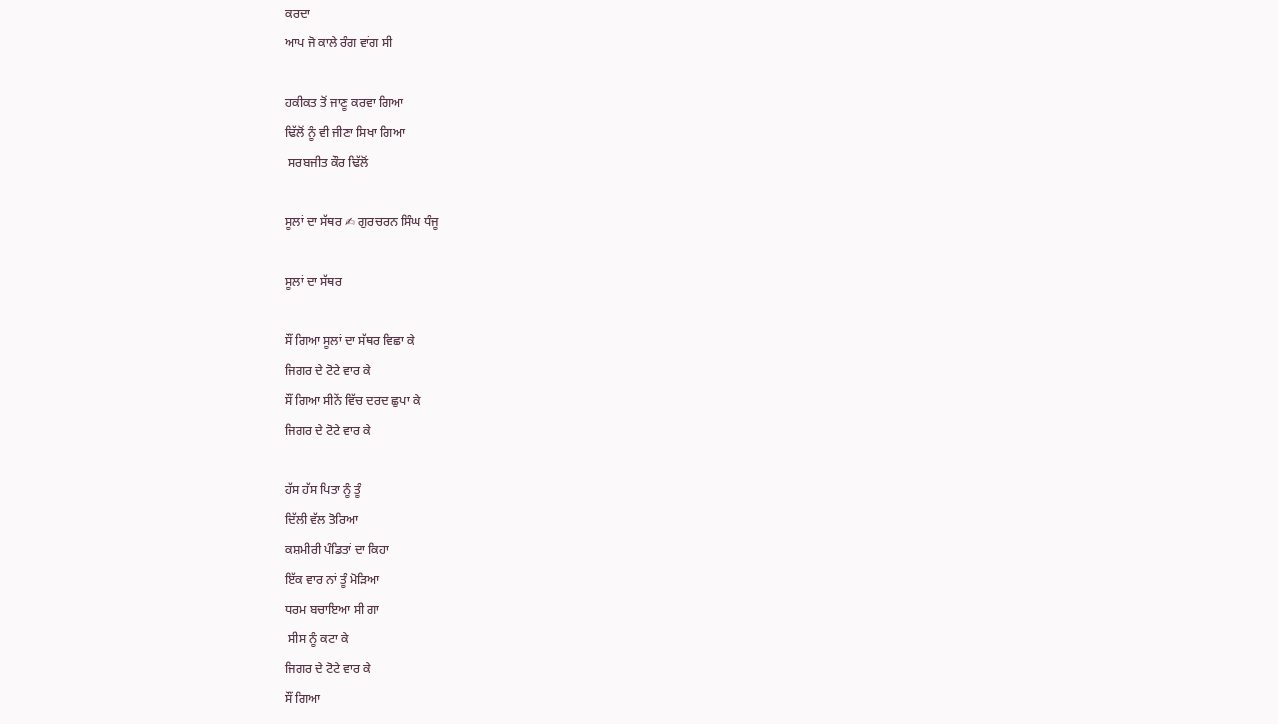ਕਰਦਾ
ਆਪ ਜੋ ਕਾਲੇ ਰੰਗ ਵਾਂਗ ਸੀ

ਹਕੀਕਤ ਤੋਂ ਜਾਣੂ ਕਰਵਾ ਗਿਆ
ਢਿੱਲੋਂ ਨੂੰ ਵੀ ਜੀਣਾ ਸਿਖਾ ਗਿਆ
 ਸਰਬਜੀਤ ਕੌਰ ਢਿੱਲੋਂ

ਸੂਲਾਂ ਦਾ ਸੱਥਰ ✍ ਗੁਰਚਰਨ ਸਿੰਘ ਧੰਜੂ

ਸੂਲਾਂ ਦਾ ਸੱਥਰ

ਸੌਂ ਗਿਆ ਸੂਲਾਂ ਦਾ ਸੱਥਰ ਵਿਛਾ ਕੇ
ਜਿਗਰ ਦੇ ਟੋਟੇ ਵਾਰ ਕੇ
ਸੌਂ ਗਿਆ ਸੀਨੇਂ ਵਿੱਚ ਦਰਦ ਛੁਪਾ ਕੇ
ਜਿਗਰ ਦੇ ਟੋਟੇ ਵਾਰ ਕੇ

ਹੱਸ ਹੱਸ ਪਿਤਾ ਨੂੰ ਤੂੰ
ਦਿੱਲੀ ਵੱਲ ਤੋਰਿਆ
ਕਸ਼ਮੀਰੀ ਪੰਡਿਤਾਂ ਦਾ ਕਿਹਾ
ਇੱਕ ਵਾਰ ਨਾਂ ਤੂੰ ਮੋੜਿਆ
ਧਰਮ ਬਚਾਇਆ ਸੀ ਗਾ
 ਸੀਸ ਨੂੰ ਕਟਾ ਕੇ
ਜਿਗਰ ਦੇ ਟੋਟੇ ਵਾਰ ਕੇ
ਸੌਂ ਗਿਆ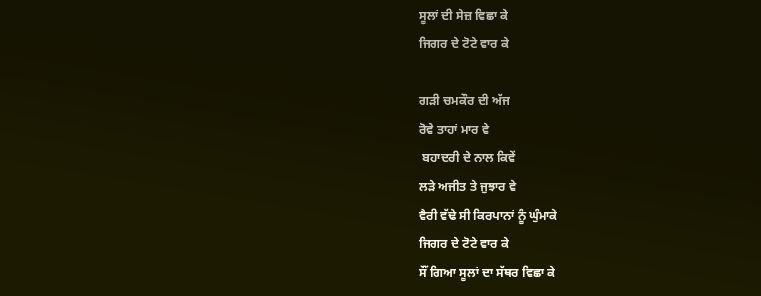ਸੂਲਾਂ ਦੀ ਸੇਜ਼ ਵਿਛਾ ਕੇ
ਜਿਗਰ ਦੇ ਟੋਟੇ ਵਾਰ ਕੇ

ਗੜੀ ਚਮਕੌਰ ਦੀ ਅੱਜ
ਰੋਵੇ ਤਾਹਾਂ ਮਾਰ ਵੇ
 ਬਹਾਦਰੀ ਦੇ ਨਾਲ ਕਿਵੇਂ
ਲੜੇ ਅਜੀਤ ਤੇ ਜੁਝਾਰ ਵੇ
ਵੈਰੀ ਵੱਢੇ ਸੀ ਕਿਰਪਾਨਾਂ ਨੂੰ ਘੁੰਮਾਕੇ
ਜਿਗਰ ਦੇ ਟੋਟੇ ਵਾਰ ਕੇ
ਸੌਂ ਗਿਆ ਸੂਲਾਂ ਦਾ ਸੱਥਰ ਵਿਛਾ ਕੇ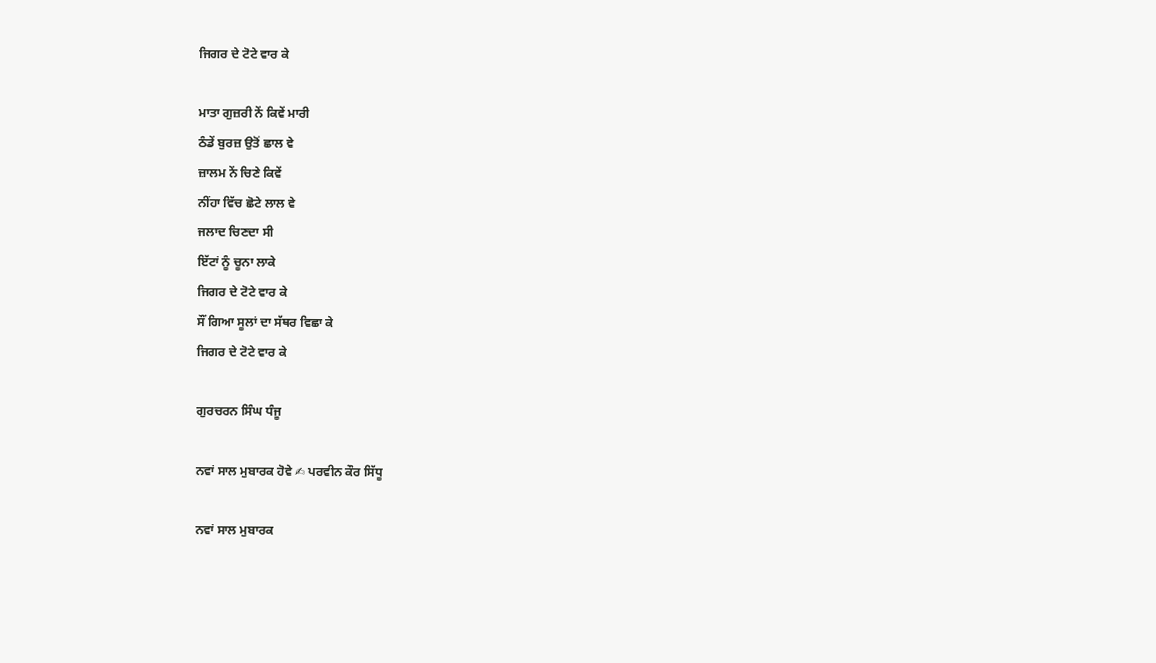ਜਿਗਰ ਦੇ ਟੋਟੇ ਵਾਰ ਕੇ

ਮਾਤਾ ਗੁਜ਼ਰੀ ਨੇਂ ਕਿਵੇਂ ਮਾਰੀ
ਠੰਡੇਂ ਬੁਰਜ਼ ਉਤੋਂ ਛਾਲ ਵੇ
ਜ਼ਾਲਮ ਨੇਂ ਚਿਣੇ ਕਿਵੇਂ
ਨੀਂਹਾ ਵਿੱਚ ਛੋਟੇ ਲਾਲ ਵੇ
ਜਲਾਦ ਚਿਣਦਾ ਸੀ
ਇੱਟਾਂ ਨੂੰ ਚੂਨਾ ਲਾਕੇ
ਜਿਗਰ ਦੇ ਟੋਟੇ ਵਾਰ ਕੇ
ਸੌਂ ਗਿਆ ਸੂਲਾਂ ਦਾ ਸੱਥਰ ਵਿਛਾ ਕੇ
ਜਿਗਰ ਦੇ ਟੋਟੇ ਵਾਰ ਕੇ

ਗੁਰਚਰਨ ਸਿੰਘ ਧੰਜੂ

ਨਵਾਂ ਸਾਲ ਮੁਬਾਰਕ ਹੋਵੇ ✍ ਪਰਵੀਨ ਕੌਰ ਸਿੱਧੂ

ਨਵਾਂ ਸਾਲ ਮੁਬਾਰਕ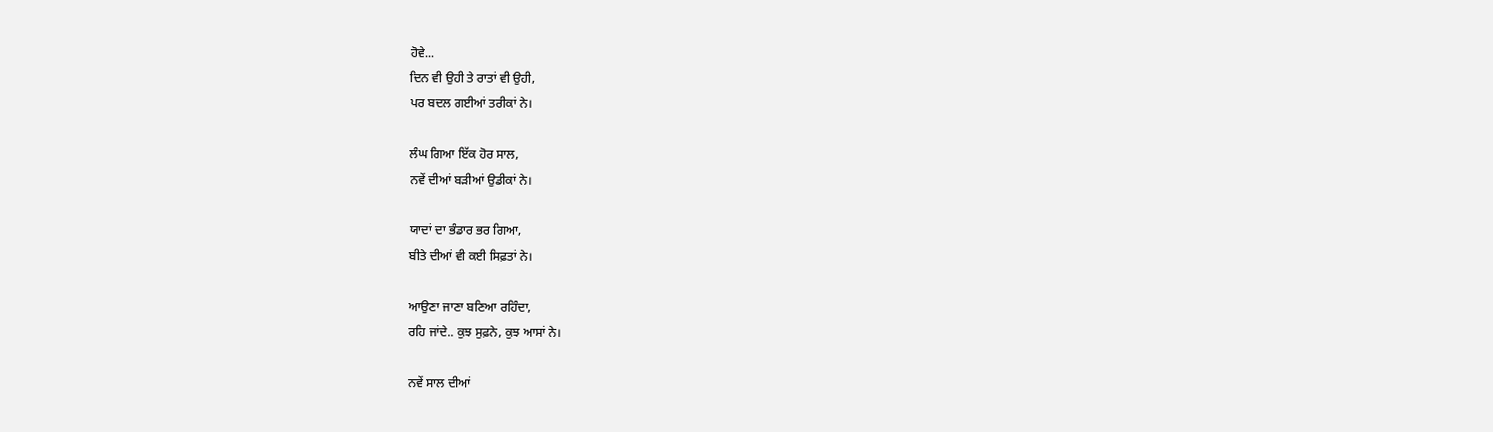ਹੋਵੇ...
ਦਿਨ ਵੀ ਉਹੀ ਤੇ ਰਾਤਾਂ ਵੀ ਉਹੀ,
ਪਰ ਬਦਲ ਗਈਆਂ ਤਰੀਕਾਂ ਨੇ।

ਲੰਘ ਗਿਆ ਇੱਕ ਹੋਰ ਸਾਲ,
ਨਵੇਂ ਦੀਆਂ ਬੜੀਆਂ ਉਡੀਕਾਂ ਨੇ।

ਯਾਦਾਂ ਦਾ ਭੰਡਾਰ ਭਰ ਗਿਆ,
ਬੀਤੇ ਦੀਆਂ ਵੀ ਕਈ ਸਿਫ਼ਤਾਂ ਨੇ।

ਆਉਣਾ ਜਾਣਾ ਬਣਿਆ ਰਹਿੰਦਾ,
ਰਹਿ ਜਾਂਦੇ.. ਕੁਝ ਸੁਫ਼ਨੇ, ਕੁਝ ਆਸਾਂ ਨੇ।

ਨਵੇਂ ਸਾਲ ਦੀਆਂ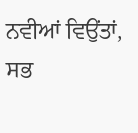ਨਵੀਆਂ ਵਿਉਂਤਾਂ,
ਸਭ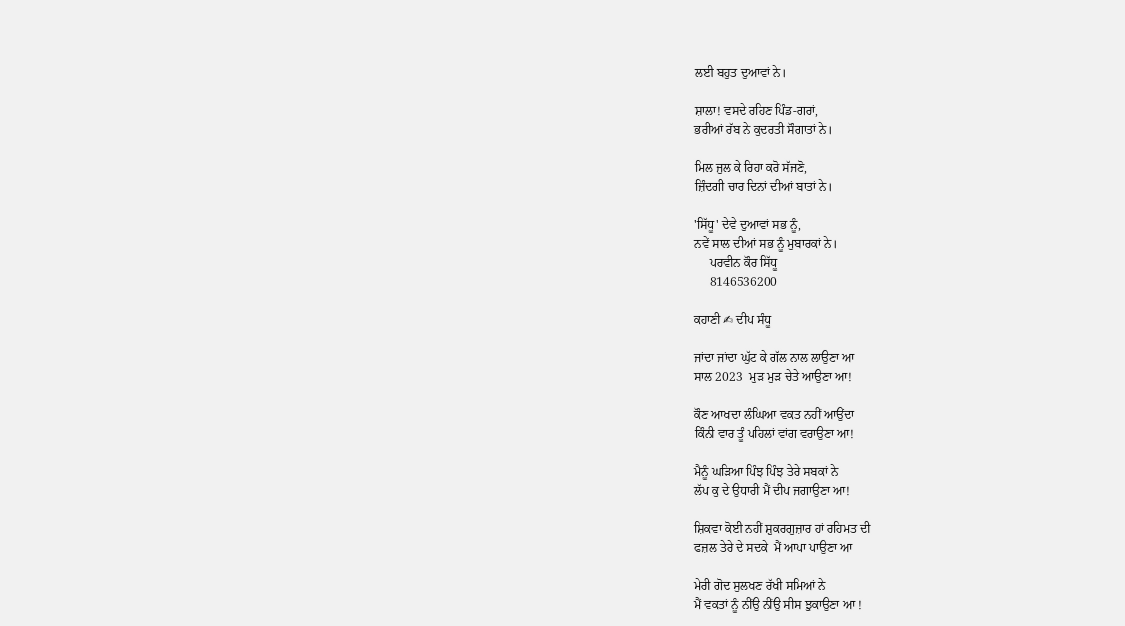ਲਈ ਬਹੁਤ ਦੁਆਵਾਂ ਨੇ।

ਸ਼ਾਲਾ! ਵਸਦੇ ਰਹਿਣ ਪਿੰਡ-ਗਰਾਂ,
ਭਰੀਆਂ ਰੱਬ ਨੇ ਕੁਦਰਤੀ ਸੌਗਾਤਾਂ ਨੇ।

ਮਿਲ ਜੁਲ ਕੇ ਰਿਹਾ ਕਰੋ ਸੱਜਣੋ,
ਜ਼ਿੰਦਗੀ ਚਾਰ ਦਿਨਾਂ ਦੀਆਂ ਬਾਤਾਂ ਨੇ।

'ਸਿੱਧੂ' ਦੇਵੇ ਦੁਆਵਾਂ ਸਭ ਨੂੰ,
ਨਵੇਂ ਸਾਲ ਦੀਆਂ ਸਭ ਨੂੰ ਮੁਬਾਰਕਾਂ ਨੇ।
     ਪਰਵੀਨ ਕੌਰ ਸਿੱਧੂ
     8146536200

ਕਹਾਣੀ ✍ ਦੀਪ ਸੰਧੂ

ਜਾਂਦਾ ਜਾਂਦਾ ਘੁੱਟ ਕੇ ਗੱਲ ਨਾਲ ਲਾਉਣਾ ਆ
ਸਾਲ 2023  ਮੁੜ ਮੁੜ ਚੇਤੇ ਆਉਣਾ ਆ!

ਕੌਣ ਆਖਦਾ ਲੰਘਿਆ ਵਕਤ ਨਹੀਂ ਆਉਂਦਾ
ਕਿੰਨੀ ਵਾਰ ਤੂੰ ਪਹਿਲਾਂ ਵਾਂਗ ਵਰਾਉਣਾ ਆ!

ਮੈਨੂੰ ਘੜਿਆ ਪਿੰਝ ਪਿੰਝ ਤੇਰੇ ਸਬਕਾਂ ਨੇ
ਲੱਪ ਕੁ ਦੇ ਉਧਾਰੀ ਮੈਂ ਦੀਪ ਜਗਾਉਣਾ ਆ!

ਸ਼ਿਕਵਾ ਕੋਈ ਨਹੀਂ ਸ਼ੁਕਰਗੁਜ਼ਾਰ ਹਾਂ ਰਹਿਮਤ ਦੀ
ਫਜ਼ਲ ਤੇਰੇ ਦੇ ਸਦਕੇ  ਮੈਂ ਆਪਾ ਪਾਉਣਾ ਆ

ਮੇਰੀ ਗੋਦ ਸੁਲਖਣ ਰੱਖੀ ਸਮਿਆਂ ਨੇ
ਮੈਂ ਵਕਤਾਂ ਨੂੰ ਨੀਂਉ ਨੀਂਉ ਸੀਸ ਝੁਕਾਉਣਾ ਆ !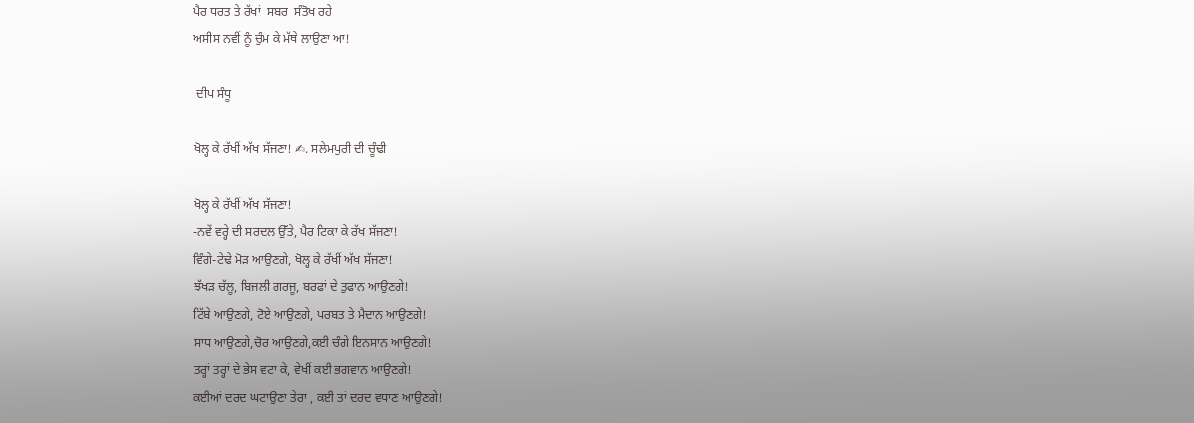ਪੈਰ ਧਰਤ ਤੇ ਰੱਖਾਂ  ਸਬਰ  ਸੰਤੋਖ ਰਹੇ
ਅਸੀਸ ਨਵੀਂ ਨੂੰ ਚੁੰਮ ਕੇ ਮੱਥੇ ਲਾਉਣਾ ਆ!

 ਦੀਪ ਸੰਧੂ

ਖੋਲ੍ਹ ਕੇ ਰੱਖੀਂ ਅੱਖ ਸੱਜਣਾ! ✍. ਸਲੇਮਪੁਰੀ ਦੀ ਚੂੰਢੀ

ਖੋਲ੍ਹ ਕੇ ਰੱਖੀਂ ਅੱਖ ਸੱਜਣਾ!
-ਨਵੇਂ ਵਰ੍ਹੇ ਦੀ ਸਰਦਲ ਉੱਤੇ, ਪੈਰ ਟਿਕਾ ਕੇ ਰੱਖ ਸੱਜਣਾ!
ਵਿੰਗੇ-ਟੇਢੇ ਮੋੜ ਆਉਣਗੇ, ਖੋਲ੍ਹ ਕੇ ਰੱਖੀਂ ਅੱਖ ਸੱਜਣਾ!
ਝੱਖੜ ਚੱਲੂ, ਬਿਜਲੀ ਗਰਜੂ, ਬਰਫਾਂ ਦੇ ਤੁਫਾਨ ਆਉਣਗੇ!
ਟਿੱਬੇ ਆਉਣਗੇ, ਟੋਏ ਆਉਣਗੇ, ਪਰਬਤ ਤੇ ਮੈਦਾਨ ਆਉਣਗੇ!
ਸਾਧ ਆਉਣਗੇ,ਚੋਰ ਆਉਣਗੇ,ਕਈ ਚੰਗੇ ਇਨਸਾਨ ਆਉਣਗੇ!
ਤਰ੍ਹਾਂ ਤਰ੍ਹਾਂ ਦੇ ਭੇਸ ਵਟਾ ਕੇ, ਵੇਖੀਂ ਕਈ ਭਗਵਾਨ ਆਉਣਗੇ!
ਕਈਆਂ ਦਰਦ ਘਟਾਉਣਾ ਤੇਰਾ , ਕਈ ਤਾਂ ਦਰਦ ਵਧਾਣ ਆਉਣਗੇ!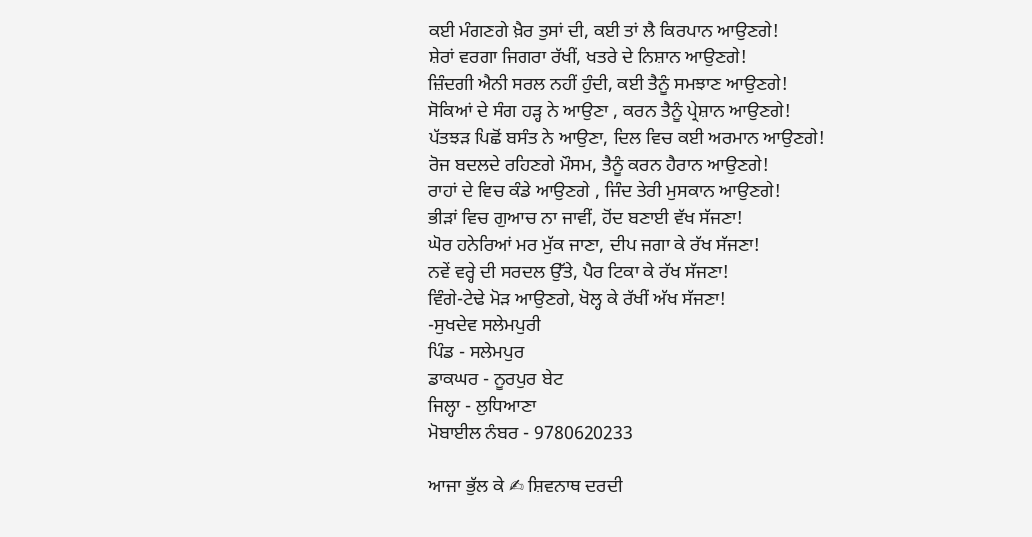ਕਈ ਮੰਗਣਗੇ ਖ਼ੈਰ ਤੁਸਾਂ ਦੀ, ਕਈ ਤਾਂ ਲੈ ਕਿਰਪਾਨ ਆਉਣਗੇ!
ਸ਼ੇਰਾਂ ਵਰਗਾ ਜਿਗਰਾ ਰੱਖੀਂ, ਖਤਰੇ ਦੇ ਨਿਸ਼ਾਨ ਆਉਣਗੇ!
ਜ਼ਿੰਦਗੀ ਐਨੀ ਸਰਲ ਨਹੀਂ ਹੁੰਦੀ, ਕਈ ਤੈਨੂੰ ਸਮਝਾਣ ਆਉਣਗੇ!
ਸੋਕਿਆਂ ਦੇ ਸੰਗ ਹੜ੍ਹ ਨੇ ਆਉਣਾ , ਕਰਨ ਤੈਨੂੰ ਪ੍ਰੇਸ਼ਾਨ ਆਉਣਗੇ!
ਪੱਤਝੜ ਪਿਛੋਂ ਬਸੰਤ ਨੇ ਆਉਣਾ, ਦਿਲ ਵਿਚ ਕਈ ਅਰਮਾਨ ਆਉਣਗੇ!
ਰੋਜ ਬਦਲਦੇ ਰਹਿਣਗੇ ਮੌਸਮ, ਤੈਨੂੰ ਕਰਨ ਹੈਰਾਨ ਆਉਣਗੇ!
ਰਾਹਾਂ ਦੇ ਵਿਚ ਕੰਡੇ ਆਉਣਗੇ , ਜਿੰਦ ਤੇਰੀ ਮੁਸਕਾਨ ਆਉਣਗੇ!
ਭੀੜਾਂ ਵਿਚ ਗੁਆਚ ਨਾ ਜਾਵੀਂ, ਹੋਂਦ ਬਣਾਈ ਵੱਖ ਸੱਜਣਾ!
ਘੋਰ ਹਨੇਰਿਆਂ ਮਰ ਮੁੱਕ ਜਾਣਾ, ਦੀਪ ਜਗਾ ਕੇ ਰੱਖ ਸੱਜਣਾ!
ਨਵੇਂ ਵਰ੍ਹੇ ਦੀ ਸਰਦਲ ਉੱਤੇ, ਪੈਰ ਟਿਕਾ ਕੇ ਰੱਖ ਸੱਜਣਾ!
ਵਿੰਗੇ-ਟੇਢੇ ਮੋੜ ਆਉਣਗੇ, ਖੋਲ੍ਹ ਕੇ ਰੱਖੀਂ ਅੱਖ ਸੱਜਣਾ!
-ਸੁਖਦੇਵ ਸਲੇਮਪੁਰੀ
ਪਿੰਡ - ਸਲੇਮਪੁਰ
ਡਾਕਘਰ - ਨੂਰਪੁਰ ਬੇਟ
ਜਿਲ੍ਹਾ - ਲੁਧਿਆਣਾ
ਮੋਬਾਈਲ ਨੰਬਰ - 9780620233

ਆਜਾ ਭੁੱਲ ਕੇ ✍ ਸ਼ਿਵਨਾਥ ਦਰਦੀ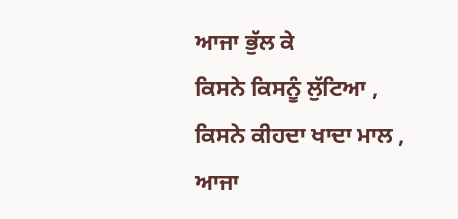ਆਜਾ ਭੁੱਲ ਕੇ
ਕਿਸਨੇ ਕਿਸਨੂੰ ਲੁੱਟਿਆ ,
ਕਿਸਨੇ ਕੀਹਦਾ ਖਾਦਾ ਮਾਲ ,
ਆਜਾ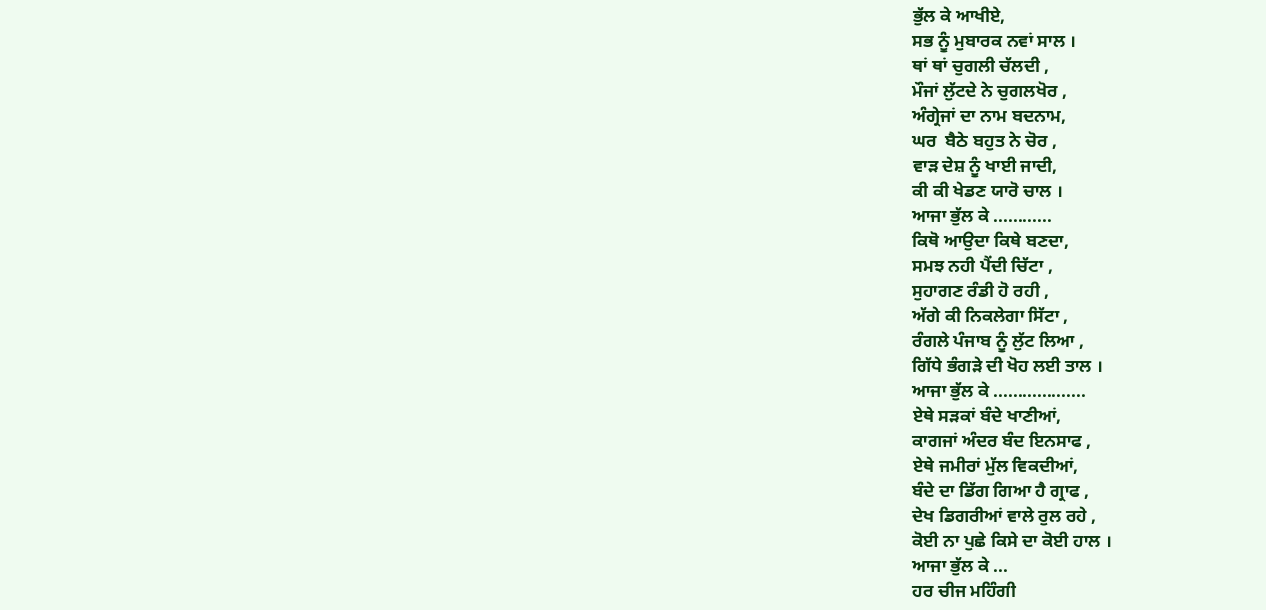ਭੁੱਲ ਕੇ ਆਖੀਏ,
ਸਭ ਨੂੰ ਮੁਬਾਰਕ ਨਵਾਂ ਸਾਲ ।
ਥਾਂ ਥਾਂ ਚੁਗਲੀ ਚੱਲਦੀ ,
ਮੌਜਾਂ ਲੁੱਟਦੇ ਨੇ ਚੁਗਲਖੋਰ ,
ਅੰਗ੍ਰੇਜਾਂ ਦਾ ਨਾਮ ਬਦਨਾਮ,
ਘਰ  ਬੈਠੇ ਬਹੁਤ ਨੇ ਚੋਰ ,
ਵਾੜ ਦੇਸ਼ ਨੂੰ ਖਾਈ ਜਾਦੀ,
ਕੀ ਕੀ ਖੇਡਣ ਯਾਰੋ ਚਾਲ ।
ਆਜਾ ਭੁੱਲ ਕੇ ............
ਕਿਥੋ ਆਉਦਾ ਕਿਥੇ ਬਣਦਾ,
ਸਮਝ ਨਹੀ ਪੈਂਦੀ ਚਿੱਟਾ ,
ਸੁਹਾਗਣ ਰੰਡੀ ਹੋ ਰਹੀ ,
ਅੱਗੇ ਕੀ ਨਿਕਲੇਗਾ ਸਿੱਟਾ ,
ਰੰਗਲੇ ਪੰਜਾਬ ਨੂੰ ਲੁੱਟ ਲਿਆ ,
ਗਿੱਧੇ ਭੰਗੜੇ ਦੀ ਖੋਹ ਲਈ ਤਾਲ ।
ਆਜਾ ਭੁੱਲ ਕੇ ...................
ਏਥੇ ਸੜਕਾਂ ਬੰਦੇ ਖਾਣੀਆਂ,
ਕਾਗਜਾਂ ਅੰਦਰ ਬੰਦ ਇਨਸਾਫ ,
ਏਥੇ ਜਮੀਰਾਂ ਮੁੱਲ ਵਿਕਦੀਆਂ,
ਬੰਦੇ ਦਾ ਡਿੱਗ ਗਿਆ ਹੈ ਗ੍ਰਾਫ ,
ਦੇਖ ਡਿਗਰੀਆਂ ਵਾਲੇ ਰੁਲ ਰਹੇ ,
ਕੋਈ ਨਾ ਪੁਛੇ ਕਿਸੇ ਦਾ ਕੋਈ ਹਾਲ ।
ਆਜਾ ਭੁੱਲ ਕੇ ...
ਹਰ ਚੀਜ ਮਹਿੰਗੀ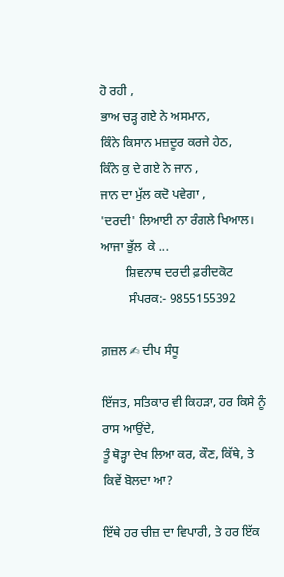ਹੋ ਰਹੀ ,
ਭਾਅ ਚੜ੍ਹ ਗਏ ਨੇ ਅਸਮਾਨ,
ਕਿੰਨੇ ਕਿਸਾਨ ਮਜ਼ਦੂਰ ਕਰਜੇ ਹੇਠ,
ਕਿੰਨੇ ਕੁ ਦੇ ਗਏ ਨੇ ਜਾਨ ,
ਜਾਨ ਦਾ ਮੁੱਲ ਕਦੋ ਪਵੇਗਾ ,
'ਦਰਦੀ' ਲਿਆਈ ਨਾ ਰੰਗਲੇ ਖਿਆਲ।
ਆਜਾ ਭੁੱਲ  ਕੇ ...
        ਸ਼ਿਵਨਾਥ ਦਰਦੀ ਫ਼ਰੀਦਕੋਟ
         ਸੰਪਰਕ:- 9855155392

ਗ਼ਜ਼ਲ ✍ ਦੀਪ ਸੰਧੂ

ਇੱਜਤ, ਸਤਿਕਾਰ ਵੀ ਕਿਹੜਾ, ਹਰ ਕਿਸੇ ਨੂੰ ਰਾਸ ਆਉਂਦੇ,
ਤੂੰ ਥੋੜ੍ਹਾ ਦੇਖ ਲਿਆ ਕਰ, ਕੌਣ, ਕਿੱਥੇ, ਤੇ ਕਿਵੇਂ ਬੋਲਦਾ ਆ?

ਇੱਥੇ ਹਰ ਚੀਜ਼ ਦਾ ਵਿਪਾਰੀ, ਤੇ ਹਰ ਇੱਕ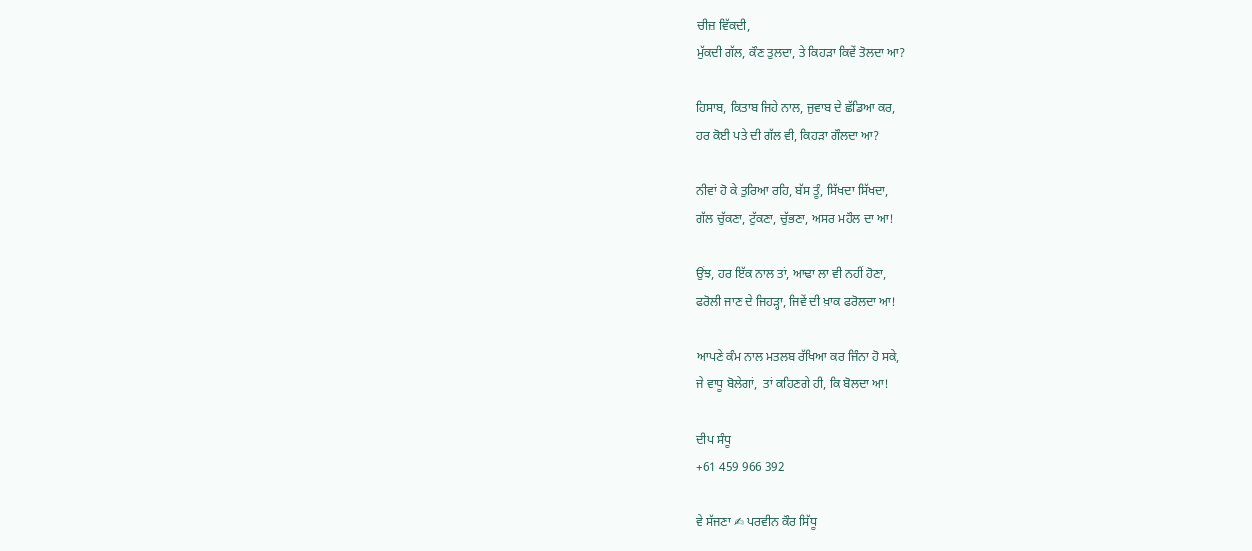ਚੀਜ਼ ਵਿੱਕਦੀ,
ਮੁੱਕਦੀ ਗੱਲ, ਕੌਣ ਤੁਲਦਾ, ਤੇ ਕਿਹੜਾ ਕਿਵੇਂ ਤੋਲਦਾ ਆ?

ਹਿਸਾਬ, ਕਿਤਾਬ ਜਿਹੇ ਨਾਲ, ਜੁਵਾਬ ਦੇ ਛੱਡਿਆ ਕਰ,
ਹਰ ਕੋਈ ਪਤੇ ਦੀ ਗੱਲ ਵੀ, ਕਿਹੜਾ ਗੌਲਦਾ ਆ?

ਨੀਵਾਂ ਹੋ ਕੇ ਤੁਰਿਆ ਰਹਿ, ਬੱਸ ਤੂੰ, ਸਿੱਖਦਾ ਸਿੱਖਦਾ,
ਗੱਲ ਚੁੱਕਣਾ, ਟੁੱਕਣਾ, ਚੁੱਭਣਾ, ਅਸਰ ਮਹੌਲ ਦਾ ਆ!

ਉਂਝ, ਹਰ ਇੱਕ ਨਾਲ ਤਾਂ, ਆਢਾ ਲਾ ਵੀ ਨਹੀਂ ਹੋਣਾ,
ਫਰੋਲੀ ਜਾਣ ਦੇ ਜਿਹੜ੍ਹਾ, ਜਿਵੇਂ ਦੀ ਖ਼ਾਕ ਫਰੋਲਦਾ ਆ!

ਆਪਣੇ ਕੰਮ ਨਾਲ ਮਤਲਬ ਰੱਖਿਆ ਕਰ ਜਿੰਨਾ ਹੋ ਸਕੇ,
ਜੇ ਵਾਧੂ ਬੋਲੇਗਾਂ,  ਤਾਂ ਕਹਿਣਗੇ ਹੀ, ਕਿ ਬੋਲਦਾ ਆ!

ਦੀਪ ਸੰਧੂ
+61 459 966 392

ਵੇ ਸੱਜਣਾ ✍ ਪਰਵੀਨ ਕੌਰ ਸਿੱਧੂ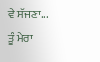ਵੇ ਸੱਜਣਾ...
ਤੂੰ ਮੇਰਾ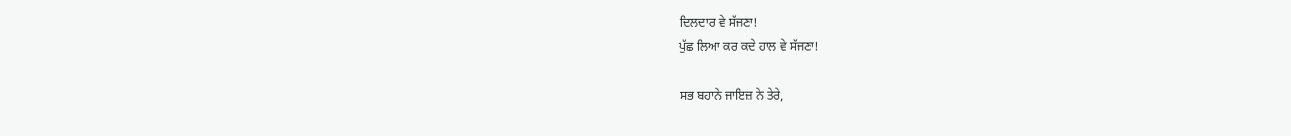ਦਿਲਦਾਰ ਵੇ ਸੱਜਣਾ!
ਪੁੱਛ ਲਿਆ ਕਰ ਕਦੇ ਹਾਲ ਵੇ ਸੱਜਣਾ!

ਸਭ ਬਹਾਨੇ ਜਾਇਜ਼ ਨੇ ਤੇਰੇ,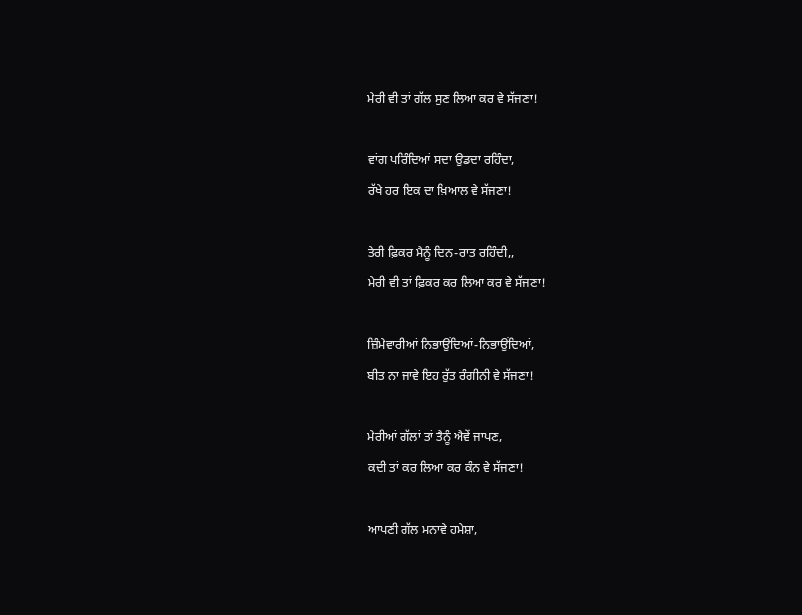ਮੇਰੀ ਵੀ ਤਾਂ ਗੱਲ ਸੁਣ ਲਿਆ ਕਰ ਵੇ ਸੱਜਣਾ!

ਵਾਂਗ ਪਰਿੰਦਿਆਂ ਸਦਾ ਉਡਦਾ ਰਹਿੰਦਾ,
ਰੱਖੇ ਹਰ ਇਕ ਦਾ ਖ਼ਿਆਲ ਵੇ ਸੱਜਣਾ!

ਤੇਰੀ ਫ਼ਿਕਰ ਮੈਨੂੰ ਦਿਨ-ਰਾਤ ਰਹਿੰਦੀ,,
ਮੇਰੀ ਵੀ ਤਾਂ ਫ਼ਿਕਰ ਕਰ ਲਿਆ ਕਰ ਵੇ ਸੱਜਣਾ!

ਜ਼ਿੰਮੇਵਾਰੀਆਂ ਨਿਭਾਉਂਦਿਆਂ-ਨਿਭਾਉਂਦਿਆਂ,
ਬੀਤ ਨਾ ਜਾਵੇ ਇਹ ਰੁੱਤ ਰੰਗੀਨੀ ਵੇ ਸੱਜਣਾ!

ਮੇਰੀਆਂ ਗੱਲਾਂ ਤਾਂ ਤੈਨੂੰ ਐਵੇਂ ਜਾਪਣ,
ਕਦੀ ਤਾਂ ਕਰ ਲਿਆ ਕਰ ਕੰਨ ਵੇ ਸੱਜਣਾ!

ਆਪਣੀ ਗੱਲ ਮਨਾਵੇ ਹਮੇਸ਼ਾ,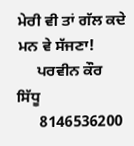ਮੇਰੀ ਵੀ ਤਾਂ ਗੱਲ ਕਦੇ ਮਨ ਵੇ ਸੱਜਣਾ!
     ਪਰਵੀਨ ਕੌਰ ਸਿੱਧੂ
      8146536200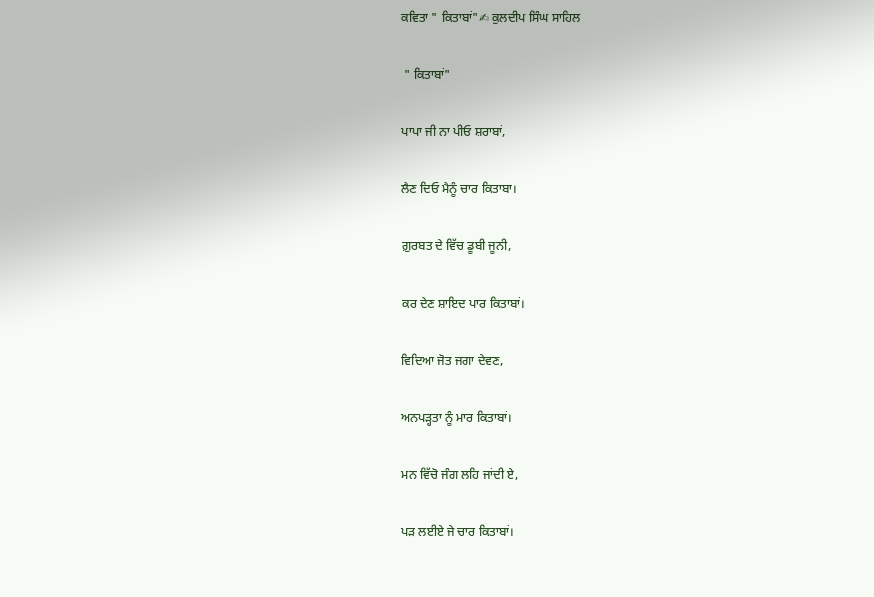ਕਵਿਤਾ " ਕਿਤਾਬਾਂ"✍ ਕੁਲਦੀਪ ਸਿੰਘ ਸਾਹਿਲ

 " ਕਿਤਾਬਾਂ"

ਪਾਪਾ ਜੀ ਨਾ ਪੀਓ ਸ਼ਰਾਬਾਂ,

ਲੈਣ ਦਿਓ ਮੈਨੂੰ ਚਾਰ ਕਿਤਾਬਾ।

ਗ਼ੁਰਬਤ ਦੇ ਵਿੱਚ ਡੂਬੀ ਜੂਨੀ,

ਕਰ ਦੇਣ ਸ਼ਾਇਦ ਪਾਰ ਕਿਤਾਬਾਂ।

ਵਿਦਿਆ ਜੋਤ ਜਗਾ ਦੇਵਣ,

ਅਨਪੜ੍ਹਤਾ ਨੂੰ ਮਾਰ ਕਿਤਾਬਾਂ।

ਮਨ ਵਿੱਚੋ ਜੰਗ ਲਹਿ ਜਾਂਦੀ ਏ,

ਪੜ ਲਈਏ ਜੇ ਚਾਰ ਕਿਤਾਬਾਂ।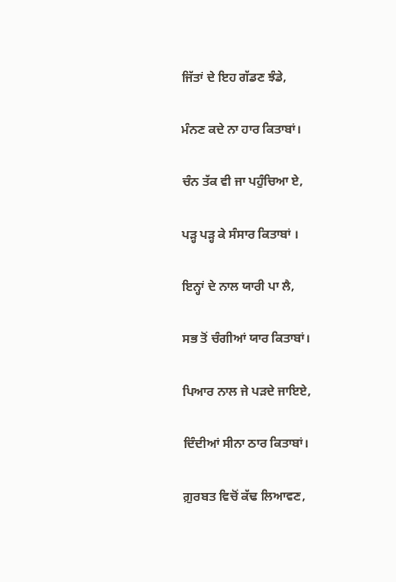ਜਿੱਤਾਂ ਦੇ ਇਹ ਗੱਡਣ ਝੰਡੇ,

ਮੰਨਣ ਕਦੇ ਨਾ ਹਾਰ ਕਿਤਾਬਾਂ।

ਚੰਨ ਤੱਕ ਵੀ ਜਾ ਪਹੁੰਚਿਆ ਏ,

ਪੜ੍ਹ ਪੜ੍ਹ ਕੇ ਸੰਸਾਰ ਕਿਤਾਬਾਂ ।

ਇਨ੍ਹਾਂ ਦੇ ਨਾਲ ਯਾਰੀ ਪਾ ਲੈ,

ਸਭ ਤੋਂ ਚੰਗੀਆਂ ਯਾਰ ਕਿਤਾਬਾਂ।

ਪਿਆਰ ਨਾਲ ਜੇ ਪੜਦੇ ਜਾਇਏ,

ਦਿੰਦੀਆਂ ਸੀਨਾ ਠਾਰ ਕਿਤਾਬਾਂ।

ਗ਼ੁਰਬਤ ਵਿਚੋਂ ਕੱਢ ਲਿਆਵਣ,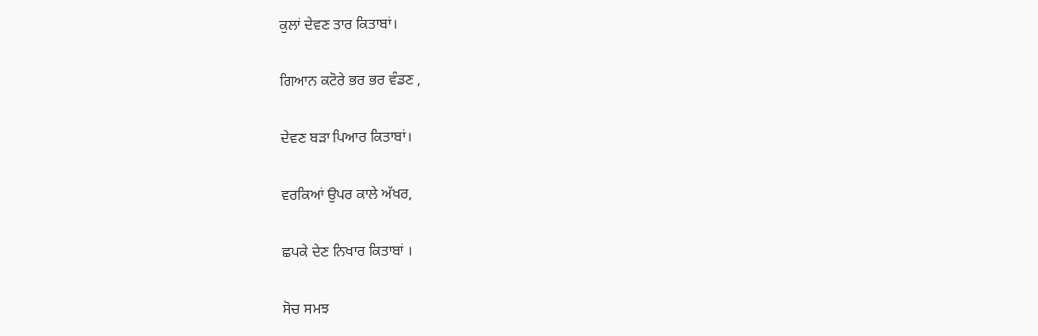ਕੁਲਾਂ ਦੇਵਣ ਤਾਰ ਕਿਤਾਬਾਂ।

ਗਿਆਨ ਕਟੋਰੇ ਭਰ ਭਰ ਵੰਡਣ ,

ਦੇਵਣ ਬੜਾ ਪਿਆਰ ਕਿਤਾਬਾਂ।

ਵਰਕਿਆਂ ਉਪਰ ਕਾਲੇ ਅੱਖਰ,

ਛਪਕੇ ਦੇਣ ਨਿਖਾਰ ਕਿਤਾਬਾਂ ।

ਸੋਚ ਸਮਝ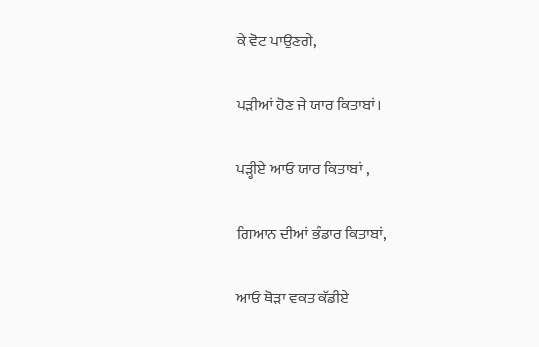ਕੇ ਵੋਟ ਪਾਉਣਗੇ,

ਪੜੀਆਂ ਹੋਣ ਜੇ ਯਾਰ ਕਿਤਾਬਾਂ।

ਪੜ੍ਹੀਏ ਆਓ ਯਾਰ ਕਿਤਾਬਾਂ ,

ਗਿਆਨ ਦੀਆਂ ਭੰਡਾਰ ਕਿਤਾਬਾਂ,

ਆਓ ਥੋੜਾ ਵਕਤ ਕੱਡੀਏ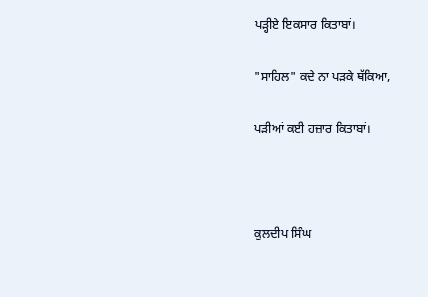ਪੜ੍ਹੀਏ ਇਕਸਾਰ ਕਿਤਾਬਾਂ।

"ਸਾਹਿਲ" ਕਦੇ ਨਾ ਪੜਕੇ ਥੱਕਿਆ,

ਪੜੀਆਂ ਕਈ ਹਜ਼ਾਰ ਕਿਤਾਬਾਂ।



ਕੁਲਦੀਪ ਸਿੰਘ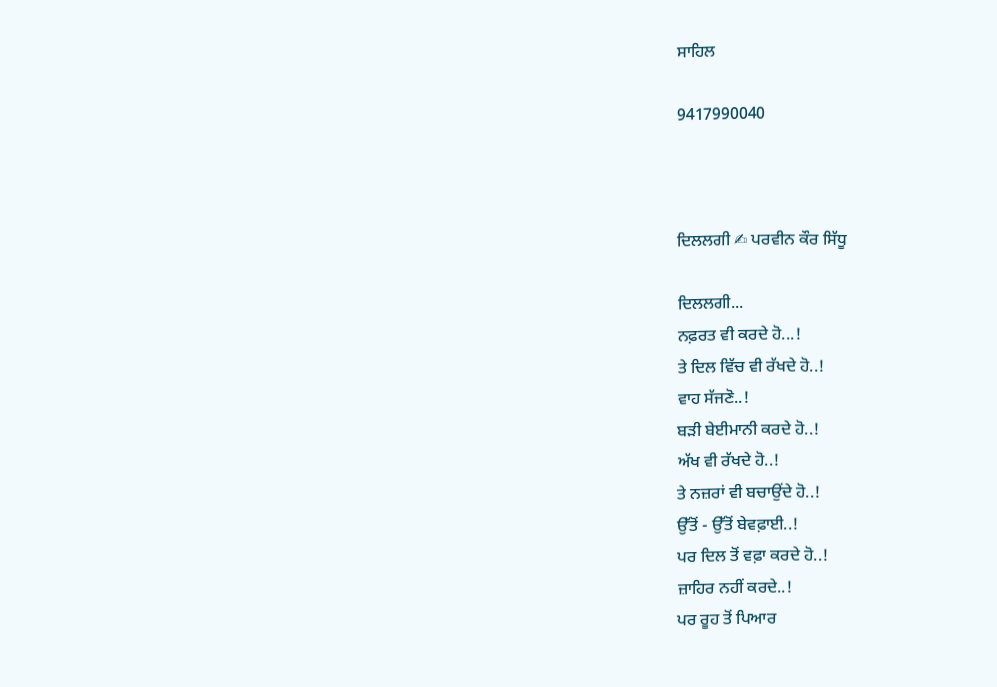ਸਾਹਿਲ

9417990040



ਦਿਲਲਗੀ ✍ ਪਰਵੀਨ ਕੌਰ ਸਿੱਧੂ

ਦਿਲਲਗੀ...
ਨਫ਼ਰਤ ਵੀ ਕਰਦੇ ਹੋ...!
ਤੇ ਦਿਲ ਵਿੱਚ ਵੀ ਰੱਖਦੇ ਹੋ..!
ਵਾਹ ਸੱਜਣੋ..!
ਬੜੀ ਬੇਈਮਾਨੀ ਕਰਦੇ ਹੋ..!
ਅੱਖ ਵੀ ਰੱਖਦੇ ਹੋ..!
ਤੇ ਨਜ਼ਰਾਂ ਵੀ ਬਚਾਉਂਦੇ ਹੋ..!
ਉੱਤੋਂ - ਉੱਤੋਂ ਬੇਵਫ਼ਾਈ..!
ਪਰ ਦਿਲ ਤੋਂ ਵਫ਼ਾ ਕਰਦੇ ਹੋ..!
ਜ਼ਾਹਿਰ ਨਹੀਂ ਕਰਦੇ..!
ਪਰ ਰੂਹ ਤੋਂ ਪਿਆਰ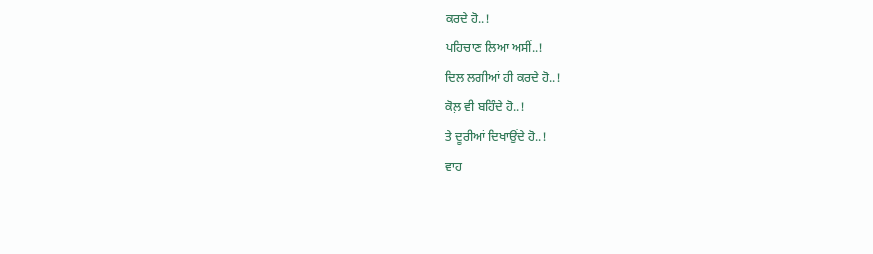ਕਰਦੇ ਹੋ..!
ਪਹਿਚਾਣ ਲਿਆ ਅਸੀਂ..!
ਦਿਲ ਲਗੀਆਂ ਹੀ ਕਰਦੇ ਹੋ..!
ਕੋਲ਼ ਵੀ ਬਹਿੰਦੇ ਹੋ..!
ਤੇ ਦੂਰੀਆਂ ਦਿਖਾਉਂਦੇ ਹੋ..!
ਵਾਹ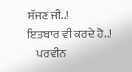ਸੱਜਣ ਜੀ..!
ਇਤਬਾਰ ਵੀ ਕਰਦੇ ਹੋ..!
    ਪਰਵੀਨ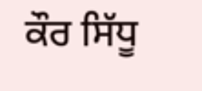ਕੌਰ ਸਿੱਧੂ